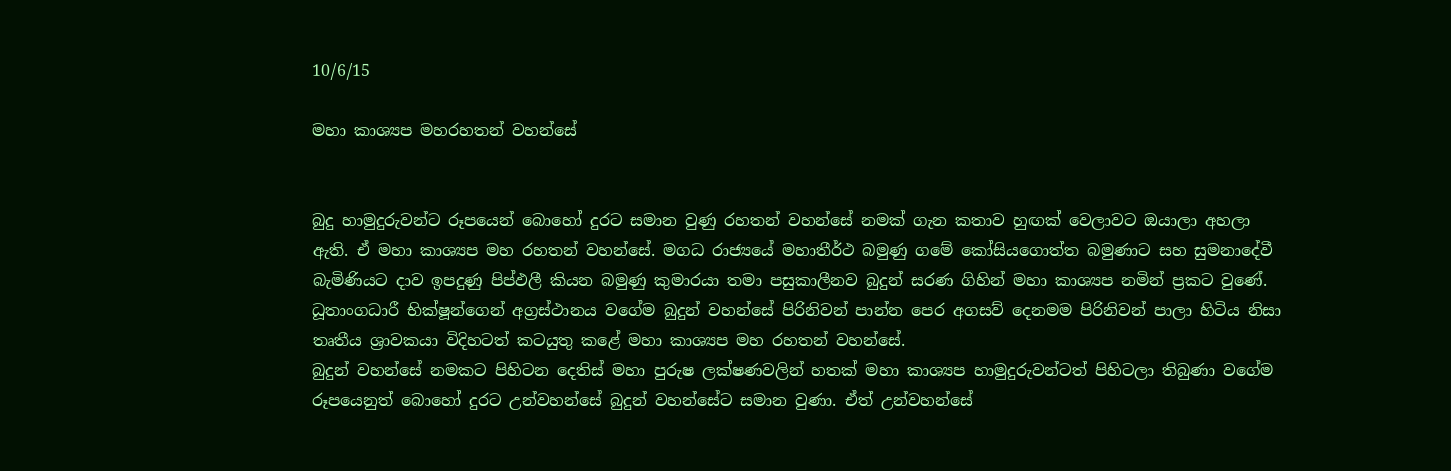10/6/15

මහා කාශ්‍යප මහරහතන් වහන්සේ


බුදු හාමුදුරුවන්ට රූපයෙන් බොහෝ දුරට සමාන වුණු රහතන් වහන්සේ නමක් ගැන කතාව හුඟක් වෙලාවට ඔයාලා අහලා ඇති. ඒ මහා කාශ්‍යප මහ රහතන් වහන්සේ. මගධ රාජ්‍යයේ මහාතීර්ථ බමුණු ගමේ කෝසියගොත්ත බමුණාට සහ සුමනාදේවී බැමිණියට දාව ඉපදුණු පිප්ඵලී කියන බමුණු කුමාරයා තමා පසුකාලීනව බුදුන් සරණ ගිහින් මහා කාශ්‍යප නමින් ප්‍රකට වුණේ.
ධූතාංගධාරී භික්ෂූන්ගෙන් අග්‍රස්ථානය වගේම බුදුන් වහන්සේ පිරිනිවන් පාන්න පෙර අගසව් දෙනමම පිරිනිවන් පාලා හිටිය නිසා තෘතීය ශ්‍රාවකයා විදිහටත් කටයුතු කළේ මහා කාශ්‍යප මහ රහතන් වහන්සේ.
බුදුන් වහන්සේ නමකට පිහිටන දෙතිස් මහා පුරුෂ ලක්ෂණවලින් හතක් මහා කාශ්‍යප හාමුදුරුවන්ටත් පිහිටලා තිබුණා වගේම රූපයෙනුත් බොහෝ දුරට උන්වහන්සේ බුදුන් වහන්සේට සමාන වුණා. ඒත් උන්වහන්සේ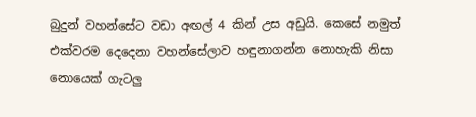බුදුන් වහන්සේට වඩා අඟල් 4 කින් උස අඩුයි. කෙසේ නමුත් එක්වරම දෙදෙනා වහන්සේලාව හඳුනාගන්න නොහැකි නිසා නොයෙක් ගැටලු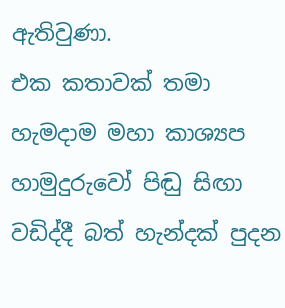ඇතිවුණා.
එක කතාවක් තමා හැමදාම මහා කාශ්‍යප හාමුදුරුවෝ පිඬු සිඟා වඩිද්දී බත් හැන්දක් පුදන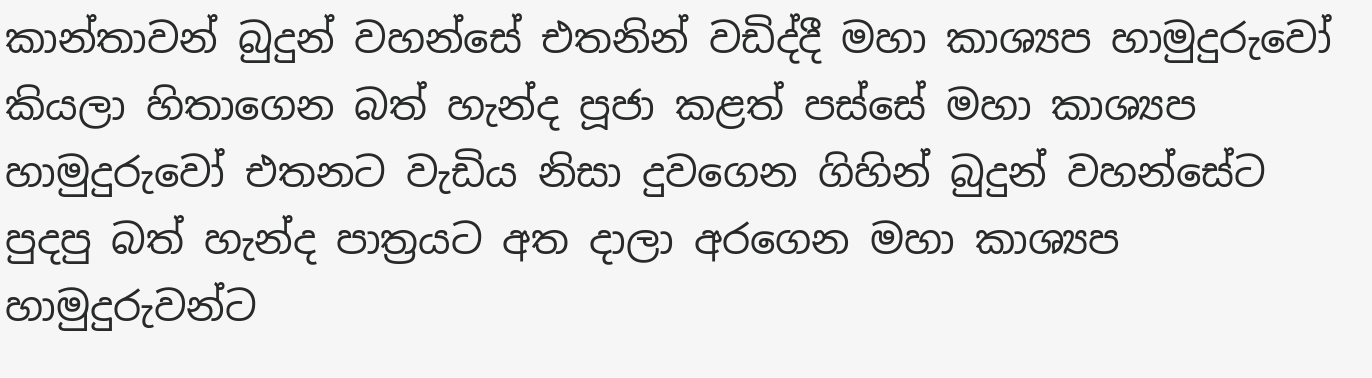කාන්තාවන් බුදුන් වහන්සේ එතනින් වඩිද්දී මහා කාශ්‍යප හාමුදුරුවෝ කියලා හිතාගෙන බත් හැන්ද පූජා කළත් පස්සේ මහා කාශ්‍යප හාමුදුරුවෝ එතනට වැඩිය නිසා දුවගෙන ගිහින් බුදුන් වහන්සේට පුදපු බත් හැන්ද පාත්‍රයට අත දාලා අරගෙන මහා කාශ්‍යප හාමුදුරුවන්ට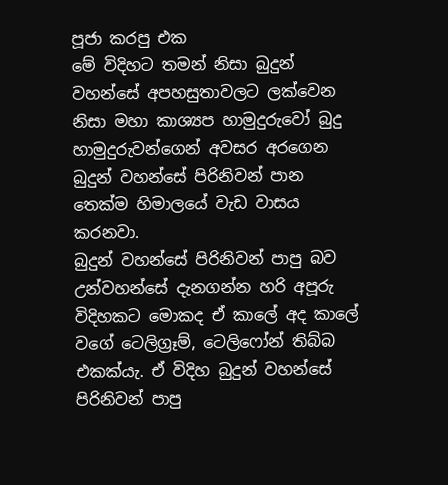පූජා කරපු එක
මේ විදිහට තමන් නිසා බුදුන් වහන්සේ අපහසුතාවලට ලක්වෙන නිසා මහා කාශ්‍යප හාමුදුරුවෝ බුදු හාමුදුරුවන්ගෙන් අවසර අරගෙන බුදුන් වහන්සේ පිරිනිවන් පාන තෙක්ම හිමාලයේ වැඩ වාසය කරනවා.
බුදුන් වහන්සේ පිරිනිවන් පාපු බව උන්වහන්සේ දැනගන්න හරි අපූරු විදිහකට මොකද ඒ කාලේ අද කාලේ වගේ ටෙලිග්‍රෑම්, ටෙලිෆෝන් තිබ්බ එකක්යැ. ඒ විදිහ බුදුන් වහන්සේ පිරිනිවන් පාපු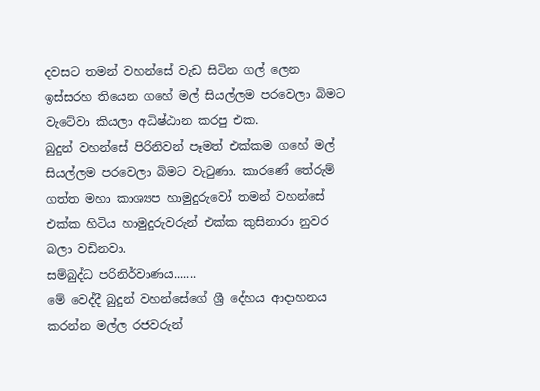දවසට තමන් වහන්සේ වැඩ සිටින ගල් ලෙන ඉස්සරහ තියෙන ගහේ මල් සියල්ලම පරවෙලා බිමට වැටේවා කියලා අධිෂ්ඨාන කරපු එක.
බුදුන් වහන්සේ පිරිනිවන් පෑමත් එක්කම ගහේ මල් සියල්ලම පරවෙලා බිමට වැටුණා. කාරණේ තේරුම් ගත්ත මහා කාශ්‍යප හාමුදුරුවෝ තමන් වහන්සේ එක්ක හිටිය හාමුදුරුවරුන් එක්ක කුසිනාරා නුවර බලා වඩිනවා.
සම්බුද්ධ පරිනිර්වාණය.......
මේ වෙද්දී බුදුන් වහන්සේගේ ශ්‍රී දේහය ආදාහනය කරන්න මල්ල රජවරුන්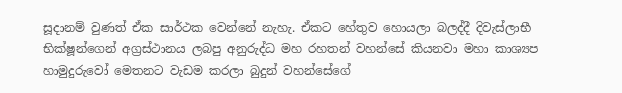සූදානම් වුණත් ඒක සාර්ථක වෙන්නේ නැහැ. ඒකට හේතුව හොයලා බලද්දී දිවැස්ලාභී භික්ෂූන්ගෙන් අග්‍රස්ථානය ලබපු අනුරුද්ධ මහ රහතන් වහන්සේ කියනවා මහා කාශ්‍යප හාමුදුරුවෝ මෙතනට වැඩම කරලා බුදුන් වහන්සේගේ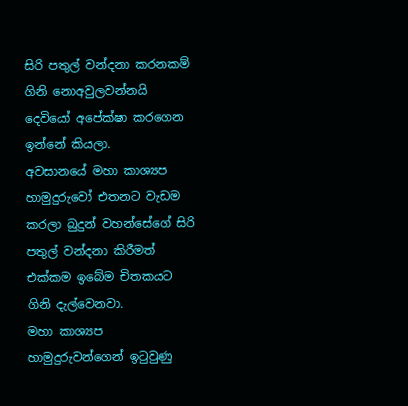සිරි පතුල් වන්දනා කරනකම් ගිනි නොඅවුලවන්නයි දෙවියෝ අපේක්ෂා කරගෙන ඉන්නේ කියලා.
අවසානයේ මහා කාශ්‍යප හාමුදුරුවෝ එතනට වැඩම කරලා බුදුන් වහන්සේගේ සිරි පතුල් වන්දනා කිරීමත් එක්කම ඉබේම චිතකයට ගිනි දැල්වෙනවා.
මහා කාශ්‍යප හාමුදුරුවන්ගෙන් ඉටුවුණු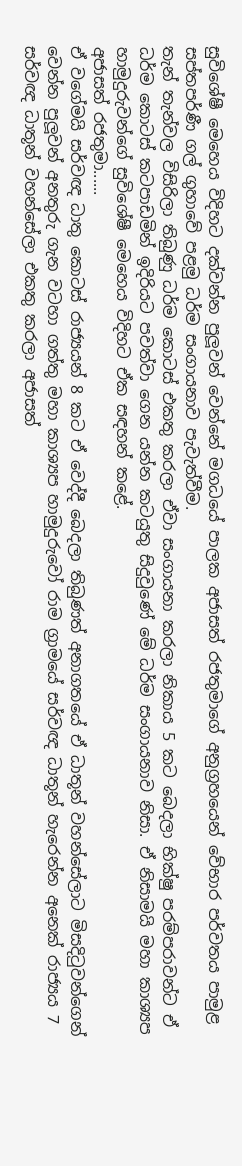සුවිශේෂී මෙහෙය විදිහට දක්වන්න පුලූවන් වෙන්නේ මගධයේ පාලක අජාසත් රජතුමාගේ අනුග්‍රහයෙන් වේභාර පර්වතය පාමුළ සප්තපර්ණී ගල් ගුහාවේ පළමු ධර්ම සංගායනාව පැවැත්වීම.
තැන් තැන්වල විසිරිලා තිබුණු ධර්ම කොටස් එකතු කරලා ඒවා සංගායනා කරලා නිකාය 5 කට බෙදලා භික්ෂු පරම්පරාවන්ට ඒ ධර්ම කොටස් කටපාඩමින් ඉදිරියට පවත්වා ගෙන යන්න කටයුතු සිදුවුණේ මේ ධර්ම සංගායනාව නිසා. ඒ නිසාමයි මහා කාශ්‍යප හාමුදුරුවන්ගේ සුවිශේෂී මෙහෙය විදිහට ඒක සඳහන් කළේ.
අජාසත් රජතුමා......
ඒ වගේමයි සර්වඥ ධාතු කොටස් රාජ්‍යයන් 8 කට ඒ වෙද්දී බෙදලා තිබුණත් අනාගතයේ ඒ ධාතූන් වහන්සේලාට මිසදිටුවන්ගෙන් වෙන්න පුලූවන් අනතුරු ගැන වටහා ගත්තු මහා කාශ්‍යප හාමුදුරුවෝ රාම ග්‍රාමයේ සර්වඥ ධාතූන් හැරෙන්න අනෙක් රාජ්‍යය 7 සර්වඥ ධාතූන් වහන්සේලා එකතු කරලා අජාසත්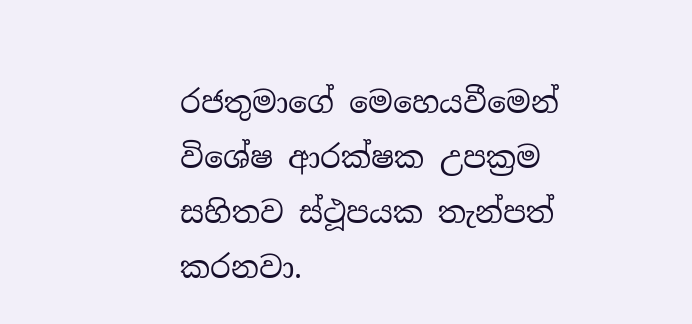රජතුමාගේ මෙහෙයවීමෙන් විශේෂ ආරක්ෂක උපක්‍රම සහිතව ස්ථූපයක තැන්පත් කරනවා.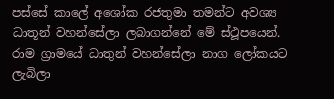පස්සේ කාලේ අශෝක රජතුමා තමන්ට අවශ්‍ය ධාතූන් වහන්සේලා ලබාගන්නේ මේ ස්ථූපයෙන්. රාම ග්‍රාමයේ ධාතුන් වහන්සේලා නාග ලෝකයට ලැබිලා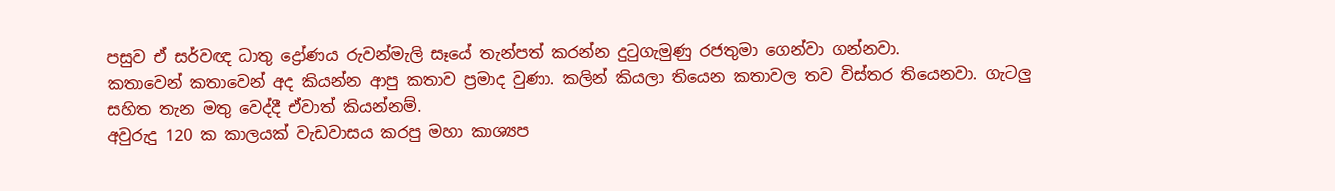පසුව ඒ සර්වඥ ධාතු ද්‍රෝණය රුවන්මැලි සෑයේ තැන්පත් කරන්න දුටුගැමුණු රජතුමා ගෙන්වා ගන්නවා.
කතාවෙන් කතාවෙන් අද කියන්න ආපු කතාව ප්‍රමාද වුණා. කලින් කියලා තියෙන කතාවල තව විස්තර තියෙනවා. ගැටලු සහිත තැන මතු වෙද්දී ඒවාත් කියන්නම්.
අවුරුදු 120 ක කාලයක් වැඩවාසය කරපු මහා කාශ්‍යප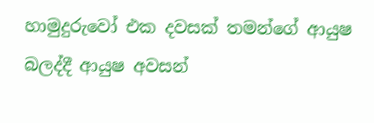හාමුදුරුවෝ එක දවසක් තමන්ගේ ආයුෂ බලද්දී ආයුෂ අවසන්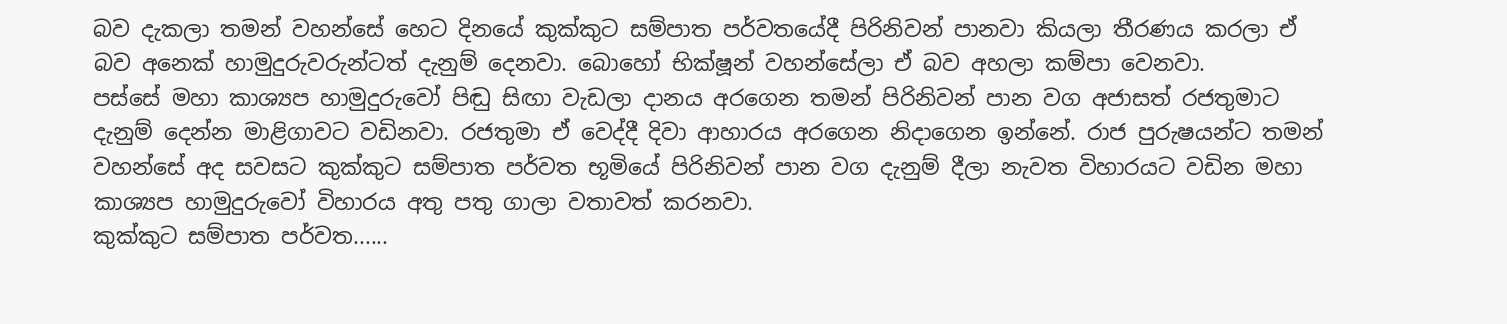බව දැකලා තමන් වහන්සේ හෙට දිනයේ කුක්කුට සම්පාත පර්වතයේදී පිරිනිවන් පානවා කියලා තීරණය කරලා ඒ බව අනෙක් හාමුදුරුවරුන්ටත් දැනුම් දෙනවා. බොහෝ භික්ෂූන් වහන්සේලා ඒ බව අහලා කම්පා වෙනවා.
පස්සේ මහා කාශ්‍යප හාමුදුරුවෝ පිඬු සිඟා වැඩලා දානය අරගෙන තමන් පිරිනිවන් පාන වග අජාසත් රජතුමාට දැනුම් දෙන්න මාළිගාවට වඩිනවා. රජතුමා ඒ වෙද්දී දිවා ආහාරය අරගෙන නිදාගෙන ඉන්නේ. රාජ පුරුෂයන්ට තමන් වහන්සේ අද සවසට කුක්කුට සම්පාත පර්වත භූමියේ පිරිනිවන් පාන වග දැනුම් දීලා නැවත විහාරයට වඩින මහා කාශ්‍යප හාමුදුරුවෝ විහාරය අතු පතු ගාලා වතාවත් කරනවා.
කුක්කුට සම්පාත පර්වත......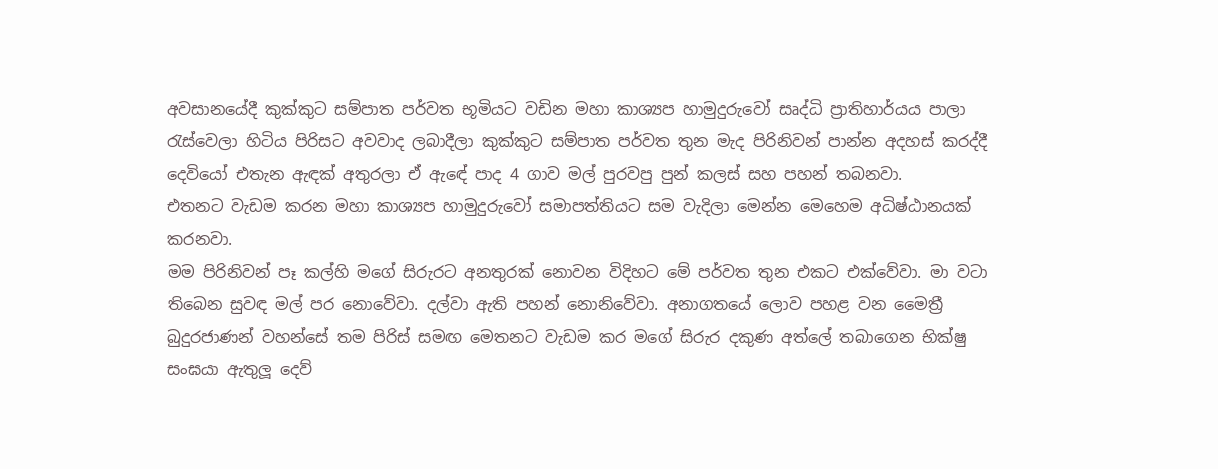අවසානයේදී කුක්කුට සම්පාත පර්වත භූමියට වඩින මහා කාශ්‍යප හාමුදුරුවෝ සෘද්ධි ප්‍රාතිහාර්යය පාලා රැස්වෙලා හිටිය පිරිසට අවවාද ලබාදීලා කුක්කුට සම්පාත පර්වත තුන මැද පිරිනිවන් පාන්න අදහස් කරද්දී දෙවියෝ එතැන ඇඳක් අතුරලා ඒ ඇඳේ පාද 4 ගාව මල් පුරවපු පුන් කලස් සහ පහන් තබනවා.
එතනට වැඩම කරන මහා කාශ්‍යප හාමුදුරුවෝ සමාපත්තියට සම වැදිලා මෙන්න මෙහෙම අධිෂ්ඨානයක් කරනවා.
මම පිරිනිවන් පෑ කල්හි මගේ සිරුරට අනතුරක් නොවන විදිහට මේ පර්වත තුන එකට එක්වේවා. මා වටා තිබෙන සුවඳ මල් පර නොවේවා. දල්වා ඇති පහන් නොනිවේවා. අනාගතයේ ලොව පහළ වන මෛත්‍රී බුදුරජාණන් වහන්සේ තම පිරිස් සමඟ මෙතනට වැඩම කර මගේ සිරුර දකුණ අත්ලේ තබාගෙන භික්ෂු සංඝයා ඇතුලූ දෙව්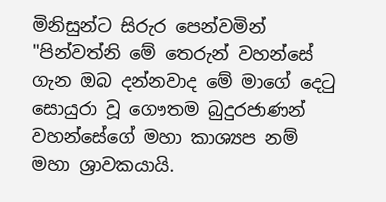මිනිසුන්ට සිරුර පෙන්වමින්
"පින්වත්නි මේ තෙරුන් වහන්සේ ගැන ඔබ දන්නවාද මේ මාගේ දෙටු සොයුරා වූ ගෞතම බුදුරජාණන් වහන්සේගේ මහා කාශ්‍යප නම් මහා ශ්‍රාවකයායි.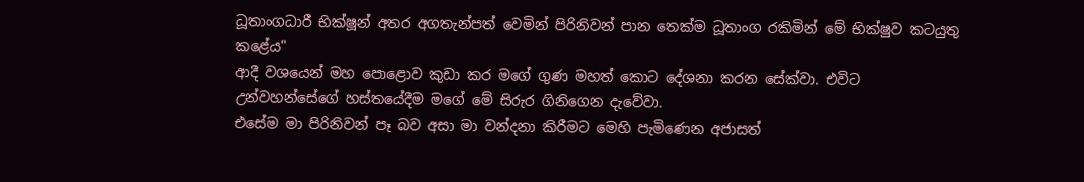ධූතාංගධාරී භික්ෂූන් අතර අගතැන්පත් වෙමින් පිරිනිවන් පාන තෙක්ම ධූතාංග රකිමින් මේ භික්ෂුව කටයුතු කළේය"
ආදී වශයෙන් මහ පොළොව කුඩා කර මගේ ගුණ මහත් කොට දේශනා කරන සේක්වා. එවිට උන්වහන්සේගේ හස්තයේදීම මගේ මේ සිරුර ගිනිගෙන දැවේවා.
එසේම මා පිරිනිවන් පෑ බව අසා මා වන්දනා කිරීමට මෙහි පැමිණෙන අජාසත්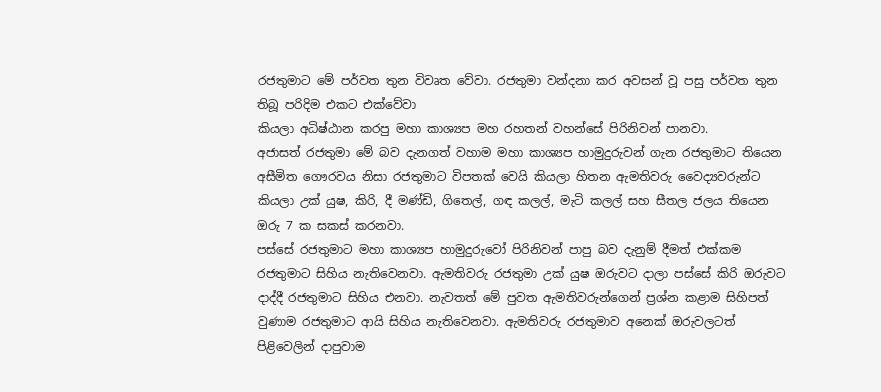රජතුමාට මේ පර්වත තුන විවෘත වේවා. රජතුමා වන්දනා කර අවසන් වූ පසු පර්වත තුන තිබූ පරිදිම එකට එක්වේවා
කියලා අධිෂ්ඨාන කරපු මහා කාශ්‍යප මහ රහතන් වහන්සේ පිරිනිවන් පානවා.
අජාසත් රජතුමා මේ බව දැනගත් වහාම මහා කාශ්‍යප හාමුදුරුවන් ගැන රජතුමාට තියෙන අසීමිත ගෞරවය නිසා රජතුමාට විපතක් වෙයි කියලා හිතන ඇමතිවරු වෛද්‍යවරුන්ට කියලා උක් යුෂ, කිරි, දී මණ්ඩි, ගිතෙල්, ගඳ කලල්, මැටි කලල් සහ සීතල ජලය තියෙන ඔරු 7 ක සකස් කරනවා.
පස්සේ රජතුමාට මහා කාශ්‍යප හාමුදුරුවෝ පිරිනිවන් පාපු බව දැනුම් දීමත් එක්කම රජතුමාට සිහිය නැතිවෙනවා. ඇමතිවරු රජතුමා උක් යුෂ ඔරුවට දාලා පස්සේ කිරි ඔරුවට දාද්දී රජතුමාට සිහිය එනවා. නැවතත් මේ පුවත ඇමතිවරුන්ගෙන් ප්‍රශ්න කළාම සිහිපත් වුණාම රජතුමාට ආයි සිහිය නැතිවෙනවා. ඇමතිවරු රජතුමාව අනෙක් ඔරුවලටත් පිළිවෙලින් දාපුවාම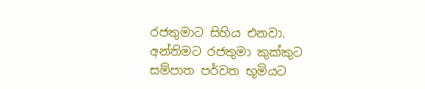රජතුමාට සිහිය එනවා.
අන්තිමට රජතුමා කුක්කුට සම්පාත පර්වත භූමියට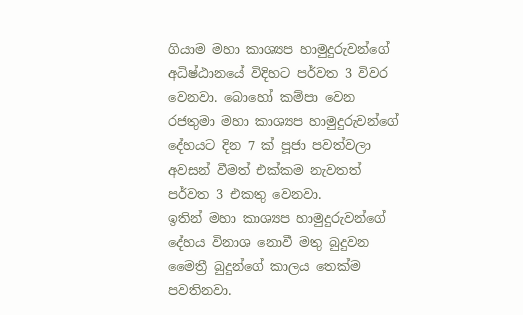ගියාම මහා කාශ්‍යප හාමුදුරුවන්ගේ අධිෂ්ඨානයේ විදිහට පර්වත 3 විවර වෙනවා. බොහෝ කම්පා වෙන රජතුමා මහා කාශ්‍යප හාමුදුරුවන්ගේ දේහයට දින 7 ක් පූජා පවත්වලා අවසන් වීමත් එක්කම නැවතත් පර්වත 3 එකතු වෙනවා.
ඉතින් මහා කාශ්‍යප හාමුදුරුවන්ගේ දේහය විනාශ නොවී මතු බුදුවන මෛත්‍රී බුදුන්ගේ කාලය තෙක්ම පවතිනවා.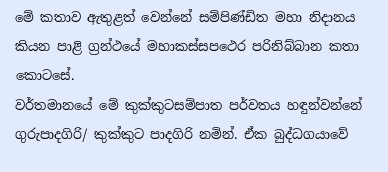මේ කතාව ඇතුළත් වෙන්නේ සම්පිණ්ඩිත මහා නිදානය කියන පාළි ග්‍රන්ථයේ මහාකස්සපථෙර පරිනිබ්බාන කතා කොටසේ.
වර්තමානයේ මේ කුක්කුටසම්පාත පර්වතය හඳුන්වන්නේ ගුරුපාදගිරි/ කුක්කුට පාදගිරි නමින්. ඒක බුද්ධගයාවේ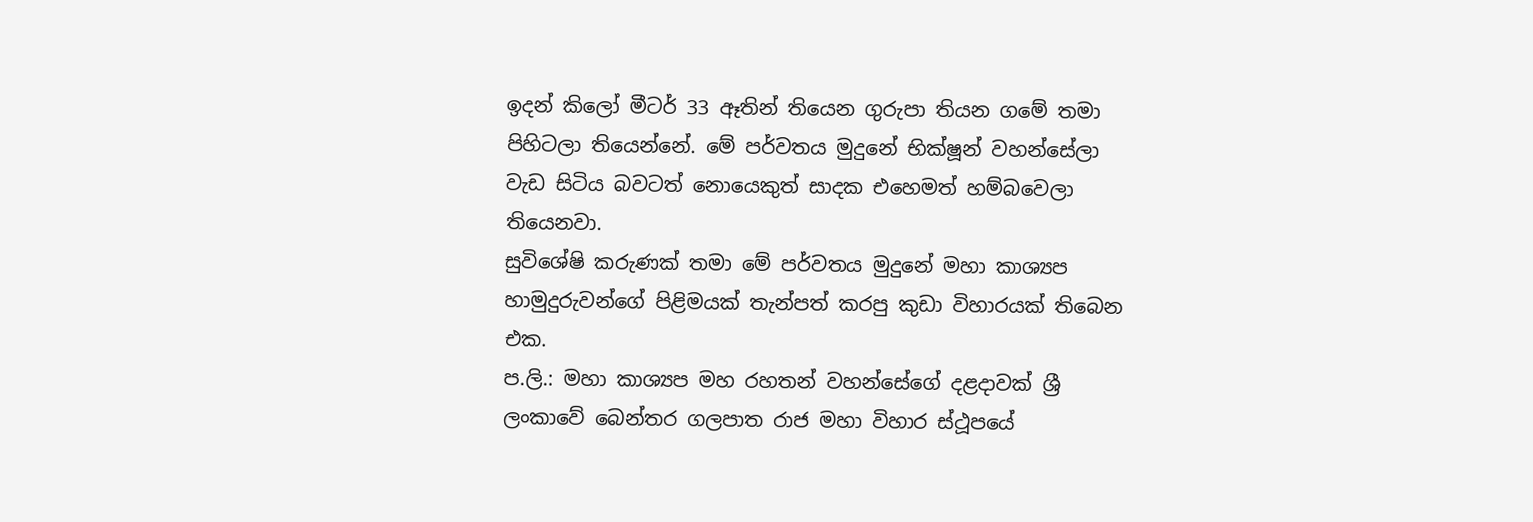ඉදන් කිලෝ මීටර් 33 ඈතින් තියෙන ගුරුපා තියන ගමේ තමා පිහිටලා තියෙන්නේ. මේ පර්වතය මුදුනේ භික්ෂූන් වහන්සේලා වැඩ සිටිය බවටත් නොයෙකුත් සාදක එහෙමත් හම්බවෙලා තියෙනවා.
සුවිශේෂි කරුණක් තමා මේ පර්වතය මුදුනේ මහා කාශ්‍යප හාමුදුරුවන්ගේ පිළිමයක් තැන්පත් කරපු කුඩා විහාරයක් තිබෙන එක.
ප.ලි.: මහා කාශ්‍යප මහ රහතන් වහන්සේගේ දළදාවක් ශ්‍රී ලංකාවේ බෙන්තර ගලපාත රාජ මහා විහාර ස්ථූපයේ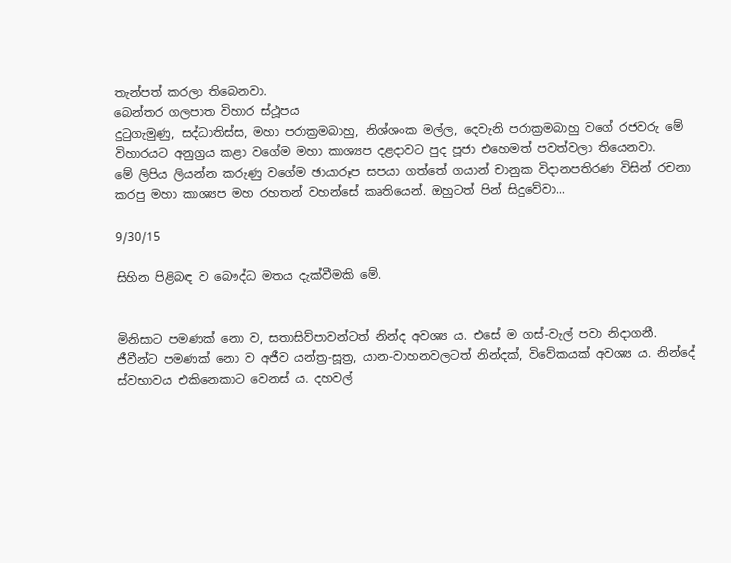තැන්පත් කරලා තිබෙනවා.
බෙන්තර ගලපාත විහාර ස්ථූපය
දුටුගැමුණු, සද්ධාතිස්ස, මහා පරාක්‍රමබාහු, නිශ්ශංක මල්ල, දෙවැනි පරාක්‍රමබාහු වගේ රජවරු මේ විහාරයට අනුග්‍රය කළා වගේම මහා කාශ්‍යප දළදාවට පුද පූජා එහෙමත් පවත්වලා තියෙනවා.
මේ ලිපිය ලියන්න කරුණු වගේම ඡායාරූප සපයා ගත්තේ ගයාන් චානුක විදානපතිරණ විසින් රචනා කරපු මහා කාශ්‍යප මහ රහතන් වහන්සේ කෘතියෙන්. ඔහුටත් පින් සිදුවේවා...

9/30/15

සිහින පිළිබඳ ව බෞද්ධ මතය දැක්වීමකි මේ.


මිනිසාට පමණක් නො ව, සතාසිව්පාවන්ටත් නින්ද අවශ්‍ය ය. එසේ ම ගස්-වැල් පවා නිදාගනී. ජීවීන්ට පමණක් නො ව අජීව යන්ත්‍ර-සූත්‍ර, යාන-වාහනවලටත් නින්දක්, විවේකයක් අවශ්‍ය ය. නින්දේ ස්වභාවය එකිනෙකාට වෙනස් ය. දහවල්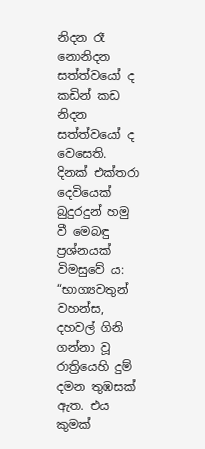නිදන රෑ නොනිදන සත්ත්වයෝ ද කඩින් කඩ නිදන සත්ත්වයෝ ද වෙසෙති.
දිනක් එක්තරා දෙවියෙක් බුදුරදුන් හමු වී මෙබඳු ප්‍රශ්නයක් විමසුවේ ය: “භාග්‍යවතුන් වහන්ස, දහවල් ගිනි ගන්නා වූ රාත්‍රියෙහි දුම් දමන තුඹසක් ඇත. එය කුමක්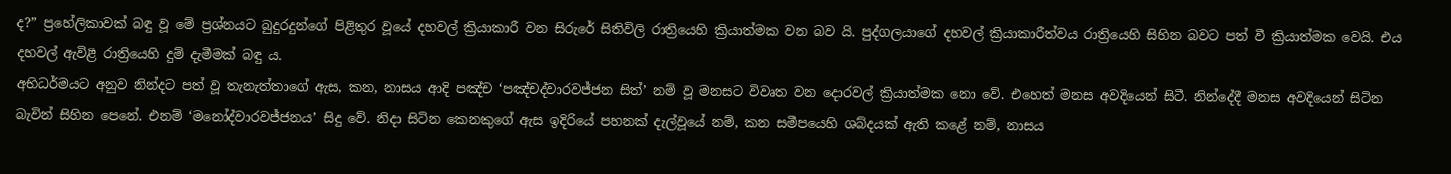ද?” ප්‍රහේලිකාවක් බඳු වූ මේ ප්‍රශ්නයට බුදුරදුන්ගේ පිළිතුර වූයේ දහවල් ක්‍රියාකාරී වන සිරුරේ සිතිවිලි රාත්‍රියෙහි ක්‍රියාත්මක වන බව යි. පුද්ගලයාගේ දහවල් ක්‍රියාකාරීත්වය රාත්‍රියෙහි සිහින බවට පත් වී ක්‍රියාත්මක වෙයි. එය දහවල් ඇවිළී රාත්‍රියෙහි දුම් දැමීමක් බඳු ය.
අභිධර්මයට අනුව නින්දට පත් වූ තැනැත්තාගේ ඇස, කන, නාසය ආදි පඤ්ච ‘පඤ්චද්වාරවජ්ජන සිත්’ නම් වූ මනසට විවෘත වන දොරවල් ක්‍රියාත්මක නො වේ. එහෙත් මනස අවදියෙන් සිටී. නින්දේදී මනස අවදියෙන් සිටින බැවින් සිහින පෙනේ. එනම් ‘මනෝද්වාරවජ්ජනය’ සිදු වේ. නිදා සිටින කෙනකුගේ ඇස ඉදිරියේ පහනක් දැල්වූයේ නම්, කන සමීපයෙහි ශබ්දයක් ඇති කළේ නම්, නාසය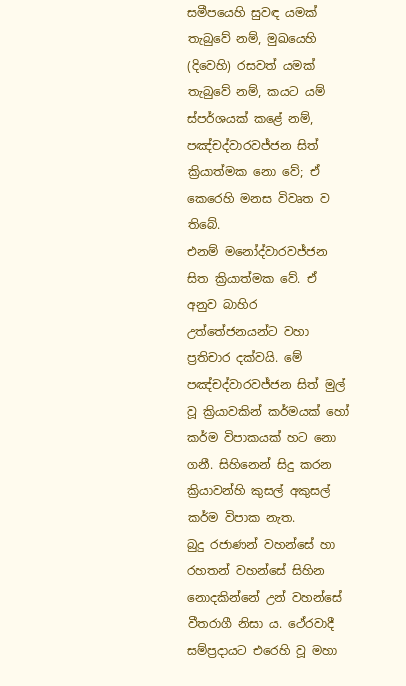සමීපයෙහි සුවඳ යමක් තැබුවේ නම්, මුඛයෙහි (දිවෙහි) රසවත් යමක් තැබුවේ නම්, කයට යම් ස්පර්ශයක් කළේ නම්, පඤ්චද්වාරවජ්ජන සිත් ක්‍රියාත්මක නො වේ; ඒ කෙරෙහි මනස විවෘත ව තිබේ.
එනම් මනෝද්වාරවජ්ජන සිත ක්‍රියාත්මක වේ. ඒ අනුව බාහිර උත්තේජනයන්ට වහා ප්‍රතිචාර දක්වයි. මේ පඤ්චද්වාරවජ්ජන සිත් මුල් වූ ක්‍රියාවකින් කර්මයක් හෝ කර්ම විපාකයක් හට නො ගනී. සිහිනෙන් සිදු කරන ක්‍රියාවන්හි කුසල් අකුසල් කර්ම විපාක නැත.
බුදු රජාණන් වහන්සේ හා රහතන් වහන්සේ සිහින නොදකින්නේ උන් වහන්සේ වීතරාගී නිසා ය. ථේරවාදී සම්ප්‍රදායට එරෙහි වූ මහා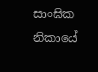සාංඝික නිකායේ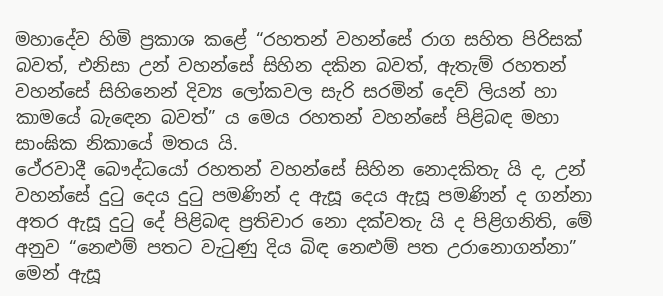මහාදේව හිමි ප්‍රකාශ කළේ “රහතන් වහන්සේ රාග සහිත පිරිසක් බවත්, එනිසා උන් වහන්සේ සිහින දකින බවත්, ඇතැම් රහතන් වහන්සේ සිහිනෙන් දිව්‍ය ලෝකවල සැරි සරමින් දෙව් ලියන් හා කාමයේ බැඳෙන බවත්” ය මෙය රහතන් වහන්සේ පිළිබඳ මහා සාංඝික නිකායේ මතය යි.
ථේරවාදී බෞද්ධයෝ රහතන් වහන්සේ සිහින නොදකිතැ යි ද, උන් වහන්සේ දුටු දෙය දුටු පමණින් ද ඇසූ දෙය ඇසූ පමණින් ද ගන්නා අතර ඇසූ දුටු දේ පිළිබඳ ප්‍රතිචාර නො දක්වතැ යි ද පිළිගනිති, මේ අනුව “නෙළුම් පතට වැටුණු දිය බිඳ නෙළුම් පත උරානොගන්නා” මෙන් ඇසූ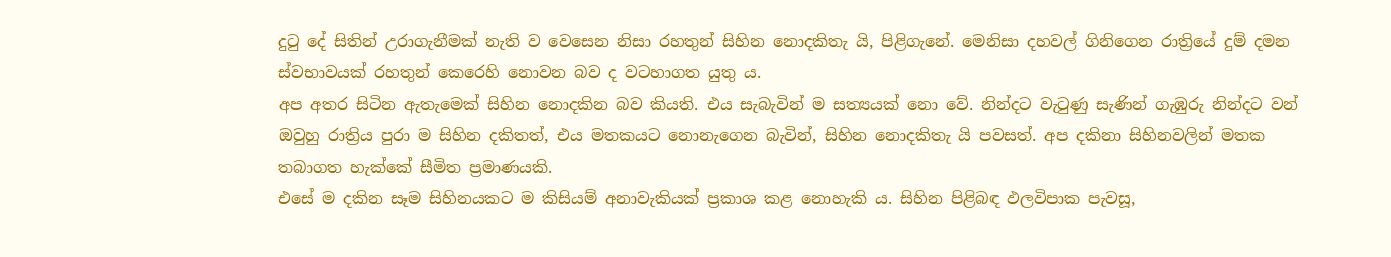දුටු දේ සිතින් උරාගැනීමක් නැති ව වෙසෙන නිසා රහතුන් සිහින නොදකිතැ යි, පිළිගැනේ. මෙනිසා දහවල් ගිනිගෙන රාත්‍රියේ දුම් දමන ස්වභාවයක් රහතුන් කෙරෙහි නොවන බව ද වටහාගත යුතු ය.
අප අතර සිටින ඇතැමෙක් සිහින නොදකින බව කියති. එය සැබැවින් ම සත්‍යයක් නො වේ. නින්දට වැටුණු සැණින් ගැඹුරු නින්දට වන් ඔවුහු රාත්‍රිය පුරා ම සිහින දකිතත්, එය මතකයට නොනැගෙන බැවින්, සිහින නොදකිතැ යි පවසත්. අප දකිනා සිහිනවලින් මතක තබාගත හැක්කේ සීමිත ප්‍රමාණයකි.
එසේ ම දකින සෑම සිහිනයකට ම කිසියම් අනාවැකියක් ප්‍රකාශ කළ නොහැකි ය. සිහින පිළිබඳ ඵලවිපාක පැවසූ,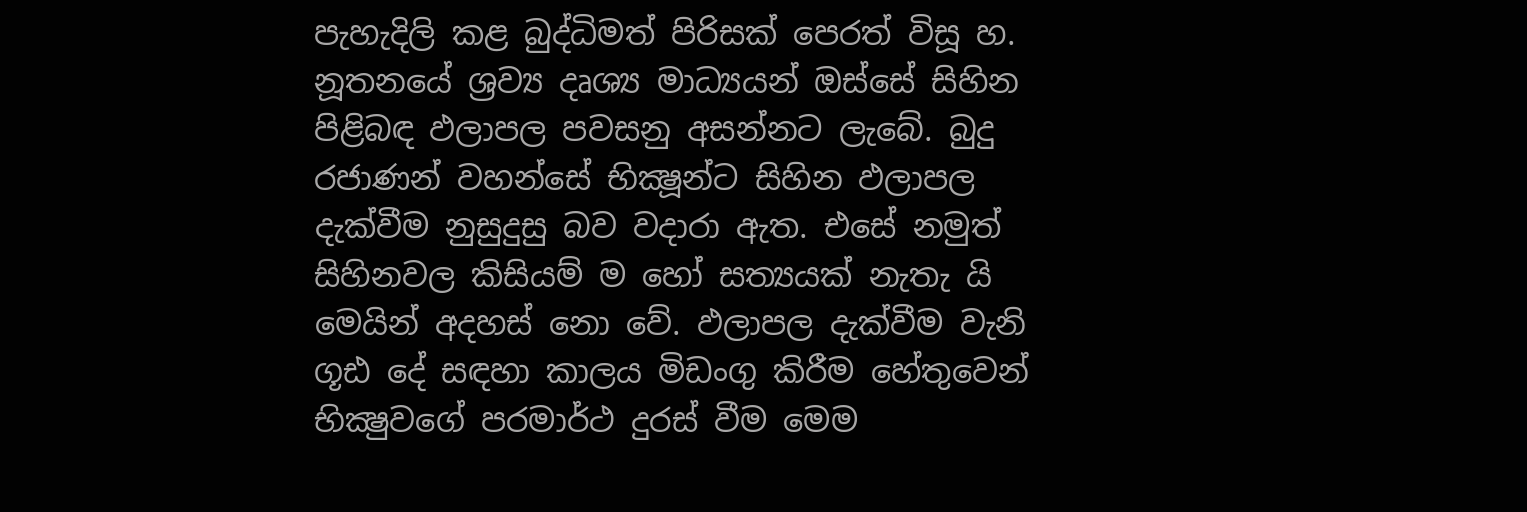පැහැදිලි කළ බුද්ධිමත් පිරිසක් පෙරත් විසූ හ. නූතනයේ ශ්‍රව්‍ය දෘශ්‍ය මාධ්‍යයන් ඔස්සේ සිහින පිළිබඳ ඵලාපල පවසනු අසන්නට ලැබේ. බුදු රජාණන් වහන්සේ භික්‍ෂූන්ට සිහින ඵලාපල දැක්වීම නුසුදුසු බව වදාරා ඇත. එසේ නමුත් සිහිනවල කිසියම් ම හෝ සත්‍යයක් නැතැ යි මෙයින් අදහස් නො වේ. ඵලාපල දැක්වීම වැනි ගූඪ දේ සඳහා කාලය මිඩංගු කිරීම හේතුවෙන් භික්‍ෂුවගේ පරමාර්ථ දුරස් වීම මෙම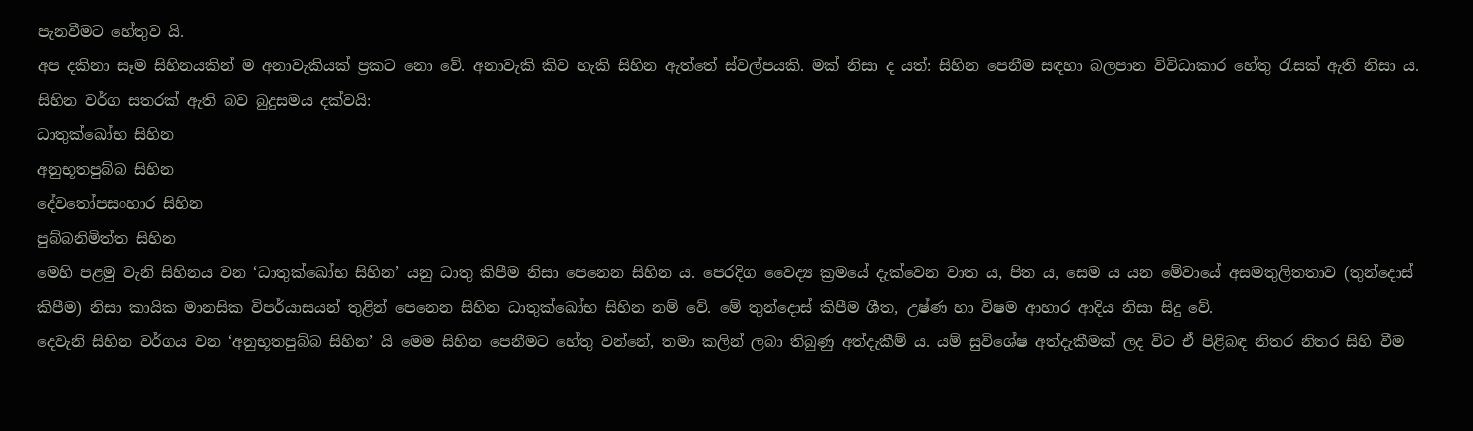පැනවීමට හේතුව යි.
අප දකිනා සෑම සිහිනයකින් ම අනාවැකියක් ප්‍රකට නො වේ. අනාවැකි කිව හැකි සිහින ඇත්තේ ස්වල්පයකි. මක් නිසා ද යත්: සිහින පෙනීම සඳහා බලපාන විවිධාකාර හේතු රැසක් ඇති නිසා ය. සිහින වර්ග සතරක් ඇති බව බුදුසමය දක්වයි:
ධාතුක්ඛෝභ සිහින
අනුභූතපුබ්බ සිහින
දේවතෝපසංහාර සිහින
පුබ්බනිමිත්ත සිහින
මෙහි පළමු වැනි සිහිනය වන ‘ධාතුක්ඛෝභ සිහින’ යනු ධාතු කිපීම නිසා පෙනෙන සිහින ය. පෙරදිග වෛද්‍ය ක්‍රමයේ දැක්වෙන වාත ය, පිත ය, සෙම ය යන මේවායේ අසමතුලිතතාව (තුන්දොස් කිපීම) නිසා කායික මානසික විපර්යාසයන් තුළින් පෙනෙන සිහින ධාතුක්ඛෝභ සිහින නම් වේ. මේ තුන්දොස් කිපීම ශීත, උෂ්ණ හා විෂම ආහාර ආදිය නිසා සිදු වේ.
දෙවැනි සිහින වර්ගය වන ‘අනුභූතපුබ්බ සිහින’ යි මෙම සිහින පෙනීමට හේතු වන්නේ, තමා කලින් ලබා තිබුණු අත්දැකීම් ය. යම් සුවිශේෂ අත්දැකීමක් ලද විට ඒ පිළිබඳ නිතර නිතර සිහි වීම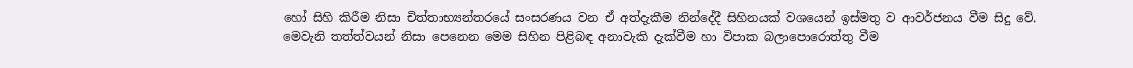හෝ සිහි කිරීම නිසා චිත්තාභ්‍යන්තරයේ සංසරණය වන ඒ අත්දැකීම නින්දේදී සිහිනයක් වශයෙන් ඉස්මතු ව ආවර්ජනය වීම සිදු වේ. මෙවැනි තත්ත්වයන් නිසා පෙනෙන මෙම සිහින පිළිබඳ අනාවැකි දැක්වීම හා විපාක බලාපොරොත්තු වීම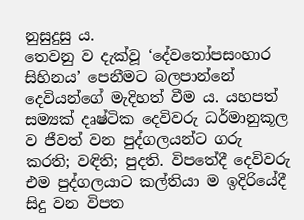නුසුදුසු ය.
තෙවනු ව දැක්වූ ‘දේවතෝපසංහාර සිහිනය’ පෙනීමට බලපාන්නේ දෙවියන්ගේ මැදිහත් වීම ය. යහපත් සම්‍යක් දෘෂ්ටික දෙවිවරු ධර්මානුකූල ව ජීවත් වන පුද්ගලයන්ට ගරු කරති; වඳිති; පුදති. විපතේදී දෙවිවරු එම පුද්ගලයාට කල්තියා ම ඉදිරියේදී සිදු වන විපත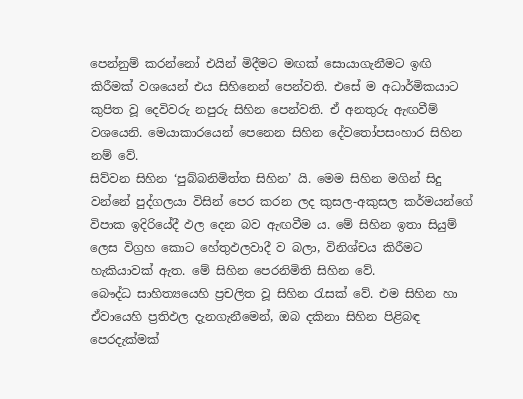පෙන්නුම් කරන්නෝ එයින් මිදීමට මඟක් සොයාගැනීමට ඉඟි කිරීමක් වශයෙන් එය සිහිනෙන් පෙන්වති. එසේ ම අධාර්මිකයාට කුපිත වූ දෙවිවරු නපුරු සිහින පෙන්වති. ඒ අනතුරු ඇඟවීම් වශයෙනි. මෙයාකාරයෙන් පෙනෙන සිහින දේවතෝපසංහාර සිහින නම් වේ.
සිව්වන සිහින ‘පුබ්බනිමිත්ත සිහින’ යි. මෙම සිහින මගින් සිදු වන්නේ පුද්ගලයා විසින් පෙර කරන ලද කුසල-අකුසල කර්මයන්ගේ විපාක ඉදිරියේදී ඵල දෙන බව ඇඟවීම ය. මේ සිහින ඉතා සියුම් ලෙස විග්‍රහ කොට හේතුඵලවාදී ව බලා, විනිශ්චය කිරීමට හැකියාවක් ඇත. මේ සිහින පෙරනිමිති සිහින වේ.
බෞද්ධ සාහිත්‍යයෙහි ප්‍රචලිත වූ සිහින රැසක් වේ. එම සිහින හා ඒවායෙහි ප්‍රතිඵල දැනගැනීමෙන්, ඔබ දකිනා සිහින පිළිබඳ පෙරදැක්මක්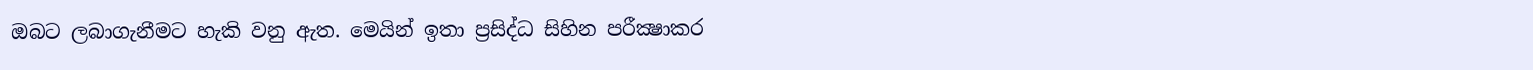ඔබට ලබාගැනීමට හැකි වනු ඇත. මෙයින් ඉතා ප්‍රසිද්ධ සිහින පරීක්‍ෂාකර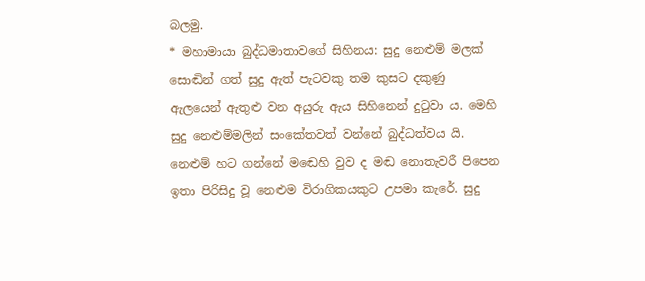බලමු.
* මහාමායා බුද්ධමාතාවගේ සිහිනය: සුදු නෙළුම් මලක් සොඬින් ගත් සුදු ඇත් පැටවකු තම කුසට දකුණු ඇලයෙන් ඇතුළු වන අයුරු ඇය සිහිනෙන් දුටුවා ය. මෙහි සුදු නෙළුම්මලින් සංකේතවත් වන්නේ බුද්ධත්වය යි. නෙළුම් හට ගන්නේ මඬෙහි වුව ද මඬ නොතැවරී පිපෙන ඉතා පිරිසිදු වූ නෙළුම විරාගිකයකුට උපමා කැරේ. සුදු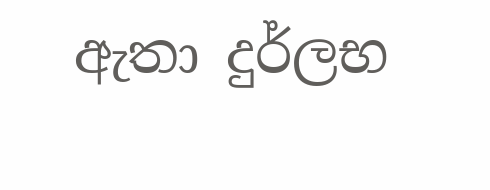ඇතා දුර්ලභ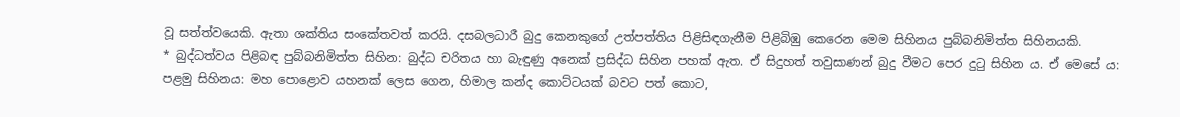වූ සත්ත්වයෙකි. ඇතා ශක්තිය සංකේතවත් කරයි. දසබලධාරී බුදු කෙනකුගේ උත්පත්තිය පිළිසිඳගැනීම පිළිබිඹු කෙරෙන මෙම සිහිනය පුබ්බනිමිත්ත සිහිනයකි.
* බුද්ධත්වය පිළිබඳ පුබ්බනිමිත්ත සිහින: බුද්ධ චරිතය හා බැඳුණු අනෙක් ප්‍රසිද්ධ සිහින පහක් ඇත. ඒ සිදුහත් තවුසාණන් බුදු වීමට පෙර දුටු සිහින ය. ඒ මෙසේ ය:
පළමු සිහිනය: මහ පොළොව යහනක් ලෙස ගෙන, හිමාල කන්ද කොට්ටයක් බවට පත් කොට,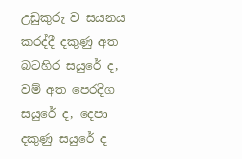උඩුකුරු ව සයනය කරද්දී දකුණු අත බටහිර සයුරේ ද, වම් අත පෙරදිග සයුරේ ද, දෙපා දකුණු සයුරේ ද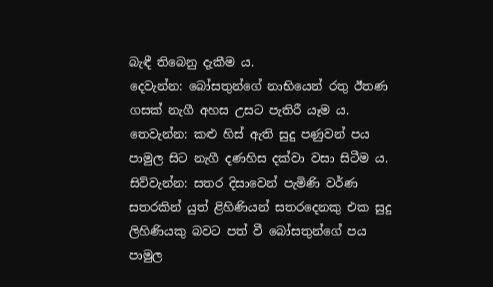බැඳී තිබෙනු දැකීම ය.
දෙවැන්න: බෝසතුන්ගේ නාභියෙන් රතු ඊතණ ගසක් නැගී අහස උසට පැතිරී යෑම ය.
තෙවැන්න: කළු හිස් ඇති සුදු පණුවන් පය පාමුල සිට නැගී දණහිස දක්වා වසා සිටීම ය.
සිව්වැන්න: සතර දිසාවෙන් පැමිණි වර්ණ සතරකින් යුත් ළිහිණියන් සතරදෙනකු එක සුදු ලිහිණියකු බවට පත් වී බෝසතුන්ගේ පය පාමුල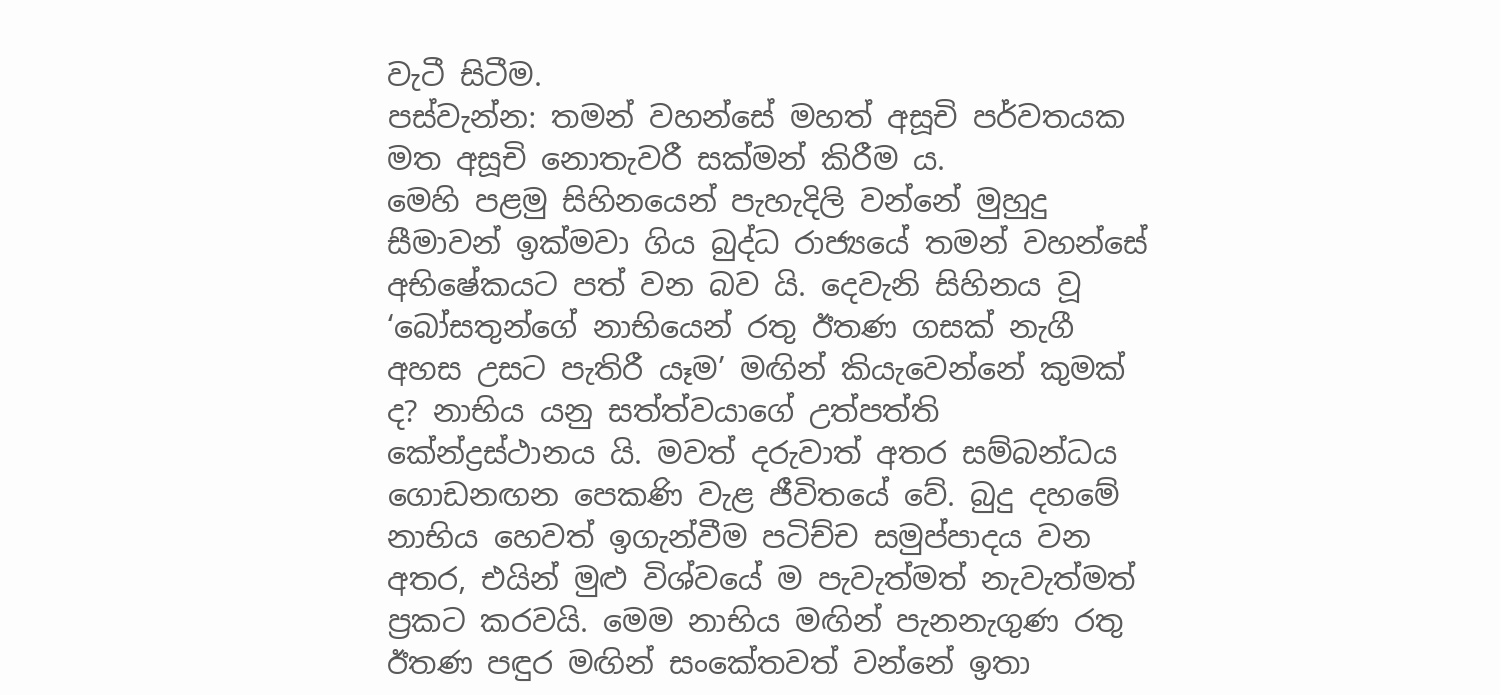වැටී සිටීම.
පස්වැන්න: තමන් වහන්සේ මහත් අසූචි පර්වතයක මත අසූචි නොතැවරී සක්මන් කිරීම ය.
මෙහි පළමු සිහිනයෙන් පැහැදිලි වන්නේ මුහුදු සීමාවන් ඉක්මවා ගිය බුද්ධ රාජ්‍යයේ තමන් වහන්සේ අභිෂේකයට පත් වන බව යි. දෙවැනි සිහිනය වූ ‘බෝසතුන්ගේ නාභියෙන් රතු ඊතණ ගසක් නැගී අහස උසට පැතිරී යෑම’ මඟින් කියැවෙන්නේ කුමක් ද? නාභිය යනු සත්ත්වයාගේ උත්පත්ති කේන්ද්‍රස්ථානය යි. මවත් දරුවාත් අතර සම්බන්ධය ගොඩනඟන පෙකණි වැළ ජීවිතයේ වේ. බුදු දහමේ නාභිය හෙවත් ඉගැන්වීම පටිච්ච සමුප්පාදය වන අතර, එයින් මුළු විශ්වයේ ම පැවැත්මත් නැවැත්මත් ප්‍රකට කරවයි. මෙම නාභිය මඟින් පැනනැගුණ රතු ඊතණ පඳුර මඟින් සංකේතවත් වන්නේ ඉතා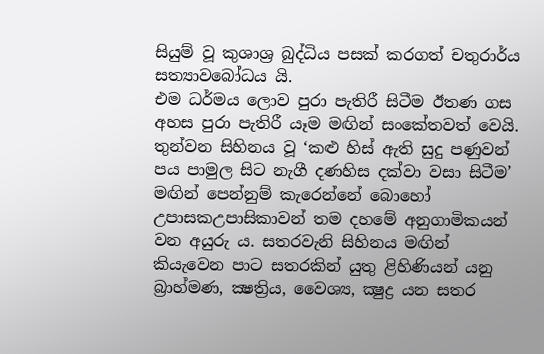සියුම් වූ කුශාශ්‍ර බුද්ධිය පසක් කරගත් චතුරාර්ය සත්‍යාවබෝධය යි.
එම ධර්මය ලොව පුරා පැතිරී සිටීම ඊතණ ගස අහස පුරා පැතිරී යෑම මඟින් සංකේතවත් වෙයි. තුන්වන සිහිනය වූ ‘කළු හිස් ඇති සුදු පණුවන් පය පාමුල සිට නැගී දණහිස දක්වා වසා සිටීම’ මඟින් පෙන්නුම් කැරෙන්නේ බොහෝ උපාසකඋපාසිකාවන් තම දහමේ අනුගාමිකයන් වන අයුරු ය. සතරවැනි සිහිනය මඟින් කියැවෙන පාට සතරකින් යුතු ළිහිණියන් යනු බ්‍රාහ්මණ, ක්‍ෂත්‍රිය, වෛශ්‍ය, ක්‍ෂුද්‍ර යන සතර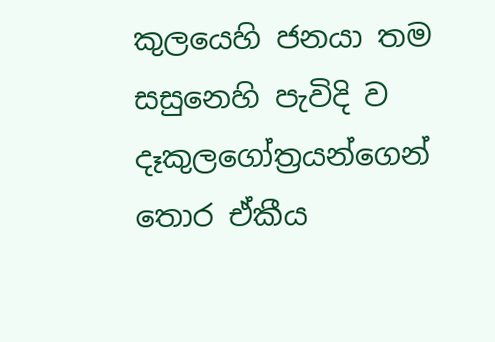කුලයෙහි ජනයා තම සසුනෙහි පැවිදි ව දෑකුලගෝත්‍රයන්ගෙන් තොර ඒකීය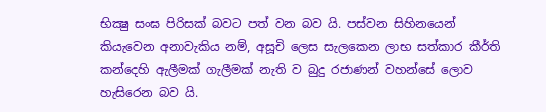භික්‍ෂු සංඝ පිරිසක් බවට පත් වන බව යි. පස්වන සිහිනයෙන් කියැවෙන අනාවැකිය නම්, අසූචි ලෙස සැලකෙන ලාභ සත්කාර කීර්ති කන්දෙහි ඇලීමක් ගැලීමක් නැති ව බුදු රජාණන් වහන්සේ ලොව හැසිරෙන බව යි.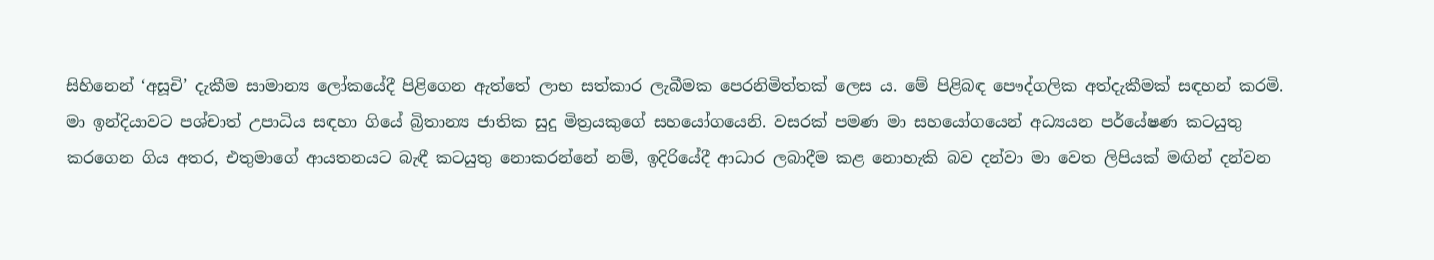සිහිනෙන් ‘අසූචි’ දැකීම සාමාන්‍ය ලෝකයේදී පිළිගෙන ඇත්තේ ලාභ සත්කාර ලැබීමක පෙරනිමිත්තක් ලෙස ය. මේ පිළිබඳ පෞද්ගලික අත්දැකීමක් සඳහන් කරමි. මා ඉන්දියාවට පශ්චාත් උපාධිය සඳහා ගියේ බ්‍රිතාන්‍ය ජාතික සුදු මිත්‍රයකුගේ සහයෝගයෙනි. වසරක් පමණ මා සහයෝගයෙන් අධ්‍යයන පර්යේෂණ කටයුතු කරගෙන ගිය අතර, එතුමාගේ ආයතනයට බැඳී කටයුතු නොකරන්නේ නම්, ඉදිරියේදී ආධාර ලබාදීම කළ නොහැකි බව දන්වා මා වෙත ලිපියක් මඟින් දන්වන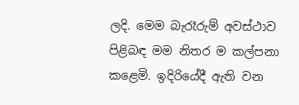ලදි. මෙම බැරෑරුම් අවස්ථාව පිළිබඳ මම නිතර ම කල්පනා කළෙමි. ඉදිරියේදී ඇති වන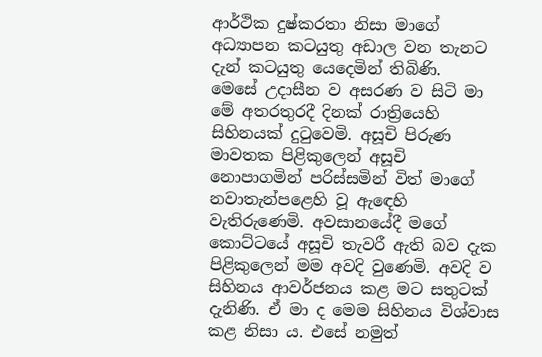ආර්ථික දුෂ්කරතා නිසා මාගේ අධ්‍යාපන කටයුතු අඩාල වන තැනට දැන් කටයුතු යෙදෙමින් තිබිණි.
මෙසේ උදාසීන ව අසරණ ව සිටි මා මේ අතරතුරදී දිනක් රාත්‍රියෙහි සිහිනයක් දුටුවෙමි. අසූචි පිරුණ මාවතක පිළිකුලෙන් අසූචි නොපාගමින් පරිස්සමින් විත් මාගේ නවාතැන්පළෙහි වූ ඇඳෙහි වැතිරුණෙමි. අවසානයේදී මගේ කොට්ටයේ අසූචි තැවරී ඇති බව දැක පිළිකුලෙන් මම අවදි වුණෙමි. අවදි ව සිහිනය ආවර්ජනය කළ මට සතුටක් දැනිණි. ඒ මා ද මෙම සිහිනය විශ්වාස කළ නිසා ය. එසේ නමුත්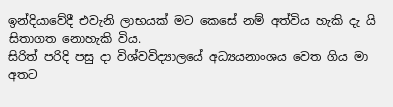ඉන්දියාවේදී එවැනි ලාභයක් මට කෙසේ නම් අත්විය හැකි දැ යි සිතාගත නොහැකි විය.
සිරිත් පරිදි පසු දා විශ්වවිද්‍යාලයේ අධ්‍යයනාංශය වෙත ගිය මා අතට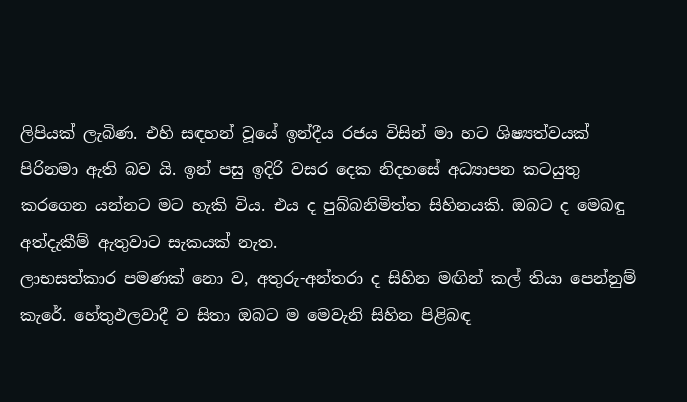ලිපියක් ලැබිණ. එහි සඳහන් වූයේ ඉන්දීය රජය විසින් මා හට ශිෂ්‍යත්වයක් පිරිනමා ඇති බව යි. ඉන් පසු ඉදිරි වසර දෙක නිදහසේ අධ්‍යාපන කටයුතු කරගෙන යන්නට මට හැකි විය. එය ද පුබ්බනිමිත්ත සිහිනයකි. ඔබට ද මෙබඳු අත්දැකීම් ඇතුවාට සැකයක් නැත.
ලාභසත්කාර පමණක් නො ව, අතුරු-අන්තරා ද සිහින මඟින් කල් තියා පෙන්නුම් කැරේ. හේතුඵලවාදී ව සිතා ඔබට ම මෙවැනි සිහින පිළිබඳ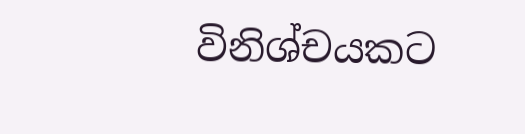විනිශ්චයකට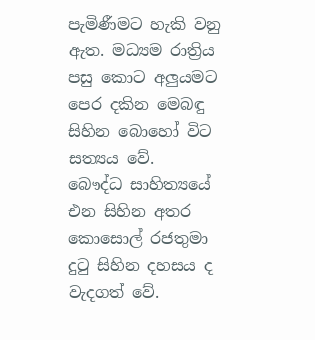පැමිණීමට හැකි වනු ඇත. මධ්‍යම රාත්‍රිය පසු කොට අලුයමට පෙර දකින මෙබඳු සිහින බොහෝ විට සත්‍යය වේ.
බෞද්ධ සාහිත්‍යයේ එන සිහින අතර කොසොල් රජතුමා දුටු සිහින දහසය ද වැදගත් වේ.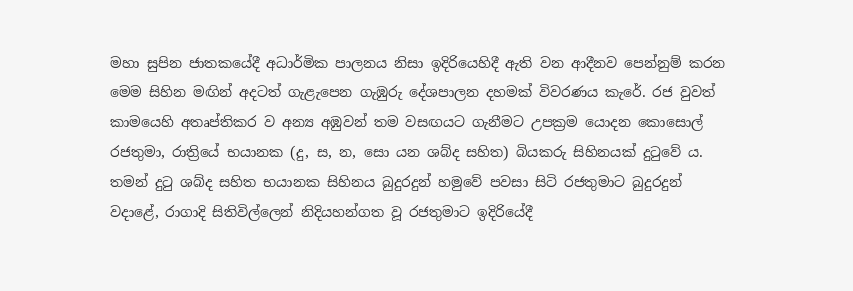මහා සුපින ජාතකයේදී අධාර්මික පාලනය නිසා ඉදිරියෙහිදී ඇති වන ආදීනව පෙන්නුම් කරන මෙම සිහින මඟින් අදටත් ගැළැපෙන ගැඹුරු දේශපාලන දහමක් විවරණය කැරේ. රජ වුවත් කාමයෙහි අතෘප්තිකර ව අන්‍ය අඹුවන් තම වසඟයට ගැනීමට උපක්‍රම යොදන කොසොල් රජතුමා, රාත්‍රියේ භයානක (දු, ස, න, සො යන ශබ්ද සහිත) බියකරු සිහිනයක් දුටුවේ ය. තමන් දුටු ශබ්ද සහිත භයානක සිහිනය බුදුරදුන් හමුවේ පවසා සිටි රජතුමාට බුදුරදුන් වදාළේ, රාගාදි සිතිවිල්ලෙන් නිදියහන්ගත වූ රජතුමාට ඉදිරියේදී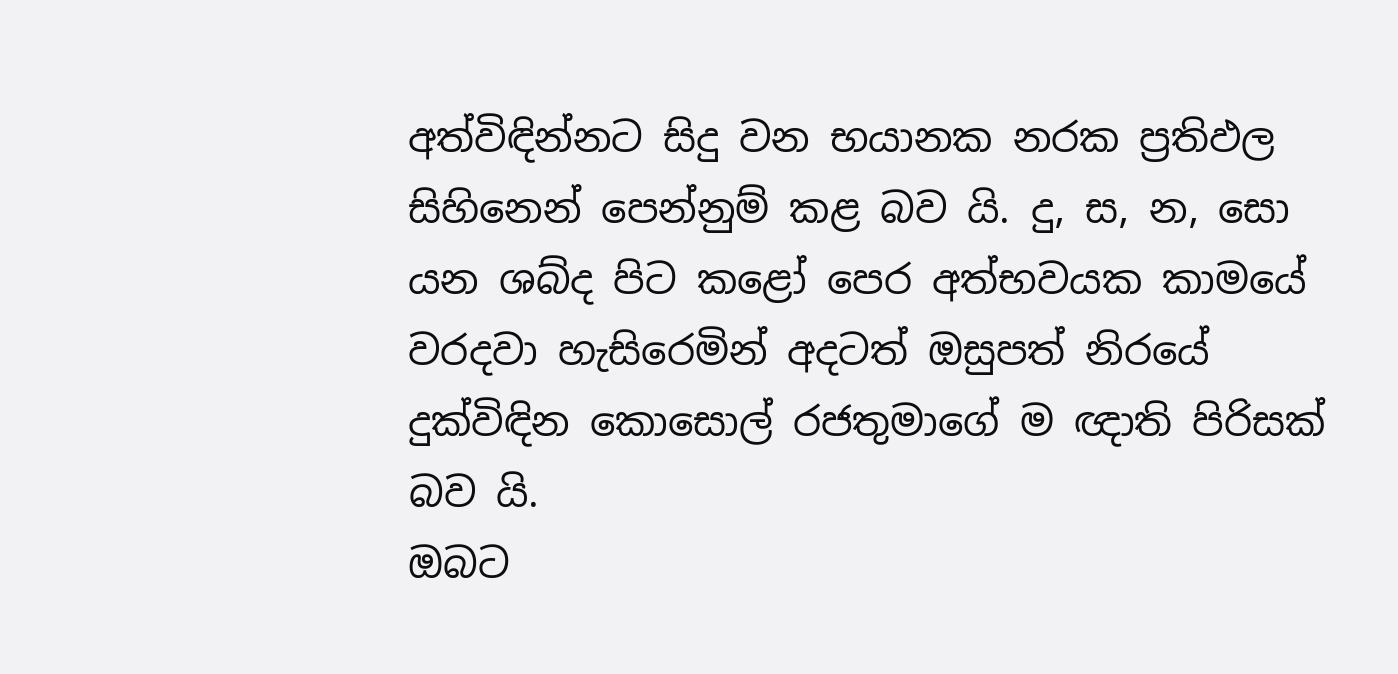අත්විඳින්නට සිදු වන භයානක නරක ප්‍රතිඵල සිහිනෙන් පෙන්නුම් කළ බව යි. දු, ස, න, සො යන ශබ්ද පිට කළෝ පෙර අත්භවයක කාමයේ වරදවා හැසිරෙමින් අදටත් ඔසුපත් නිරයේ දුක්විඳින කොසොල් රජතුමාගේ ම ඥාති පිරිසක් බව යි.
ඔබට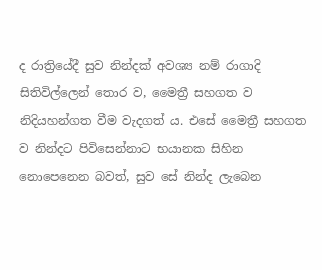ද රාත්‍රියේදී සුව නින්දක් අවශ්‍ය නම් රාගාදි සිතිවිල්ලෙන් තොර ව, මෛත්‍රී සහගත ව නිදියහන්ගත වීම වැදගත් ය. එසේ මෛත්‍රී සහගත ව නින්දට පිවිසෙන්නාට භයානක සිහින නොපෙනෙන බවත්, සුව සේ නින්ද ලැබෙන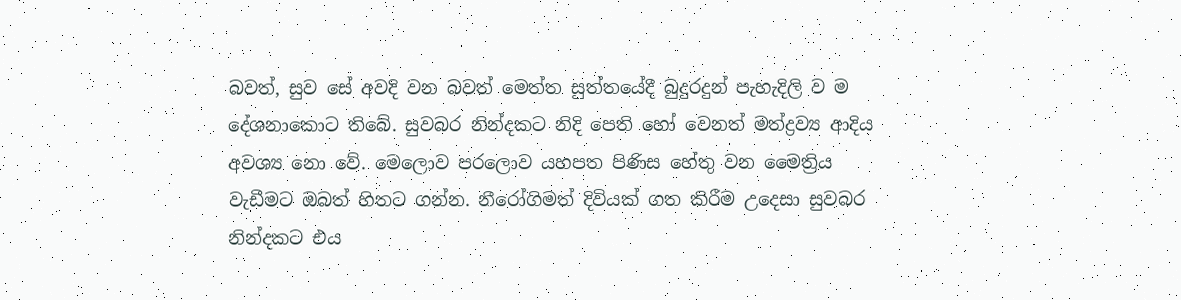බවත්, සුව සේ අවදි වන බවත් මෙත්ත සුත්තයේදී බුදුරදුන් පැහැදිලි ව ම දේශනාකොට තිබේ. සුවබර නින්දකට නිදි පෙති හෝ වෙනත් මත්ද්‍රව්‍ය ආදිය අවශ්‍ය නො වේ. මෙලොව පරලොව යහපත පිණිස හේතු වන මෛත්‍රිය වැඩීමට ඔබත් හිතට ගන්න. නීරෝගිමත් දිවියක් ගත කිරීම උදෙසා සුවබර නින්දකට එය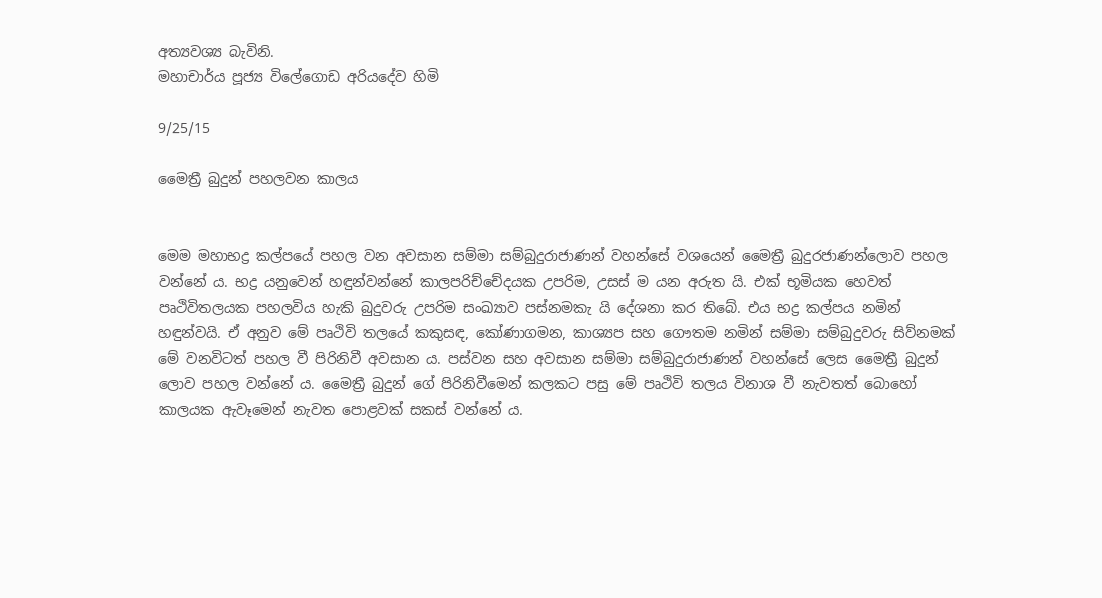අත්‍යවශ්‍ය බැවිනි.
මහාචාර්ය පූජ්‍ය විලේගොඩ අරියදේව හිමි

9/25/15

මෛත්‍රී බුදුන් පහලවන කාලය


මෙම මහාභද්‍ර කල්පයේ පහල වන අවසාන සම්මා සම්බුදුරාජාණන් වහන්සේ වශයෙන් මෛත්‍රී බුදුරජාණන්ලොව පහල වන්නේ ය. භද්‍ර යනුවෙන් හඳුන්වන්නේ කාලපරිච්චේදයක උපරිම, උසස් ම යන අරුත යි. එක් භූමියක හෙවත් පෘථිවිතලයක පහලවිය හැකි බුදුවරු උපරිම සංඛ්‍යාව පස්නමකැ යි දේශනා කර තිබේ. එය භද්‍ර කල්පය නමින් හඳුන්වයි. ඒ අනුව මේ පෘථිවි තලයේ කකුසඳ, කෝණාගමන, කාශ්‍යප සහ ගෞතම නමින් සම්මා සම්බුදුවරු සිව්නමක් මේ වනවිටත් පහල වී පිරිනිවී අවසාන ය. පස්වන සහ අවසාන සම්මා සම්බුදුරාජාණන් වහන්සේ ලෙස මෛත්‍රී බුදුන් ලොව පහල වන්නේ ය. මෛත්‍රී බුදුන් ගේ පිරිනිවීමෙන් කලකට පසු මේ පෘථිවි තලය විනාශ වී නැවතත් බොහෝ කාලයක ඇවෑමෙන් නැවත පොළවක් සකස් වන්නේ ය.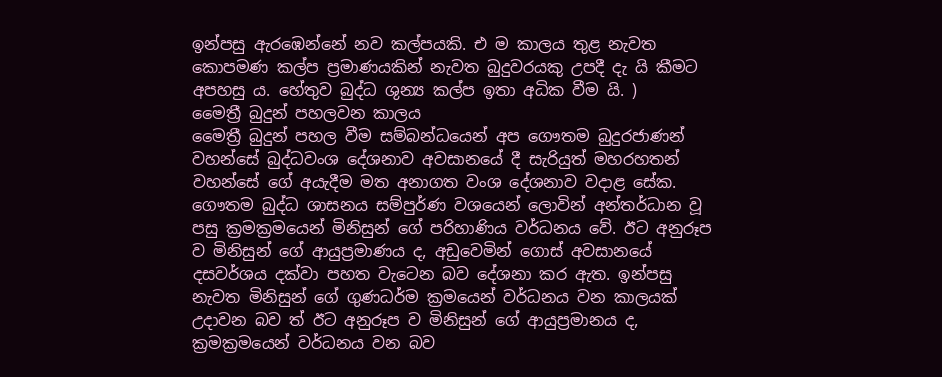ඉන්පසු ඇරඹෙන්නේ නව කල්පයකි. එ ම කාලය තුළ නැවත කොපමණ කල්ප ප්‍රමාණයකින් නැවත බුදුවරයකු උපදී දැ යි කීමට අපහසු ය. හේතුව බුද්ධ ශුන්‍ය කල්ප ඉතා අධික වීම යි. )
මෛත්‍රී බුදුන් පහලවන කාලය
මෛත්‍රී බුදුන් පහල වීම සම්බන්ධයෙන් අප ගෞතම බුදුරජාණන් වහන්සේ බුද්ධවංශ දේශනාව අවසානයේ දී සැරියුත් මහරහතන් වහන්සේ ගේ අයැදීම මත අනාගත වංශ දේශනාව වදාළ සේක. ගෞතම බුද්ධ ශාසනය සම්පුර්ණ වශයෙන් ලොවින් අන්තර්ධාන වූ පසු ක්‍රමක්‍රමයෙන් මිනිසුන් ගේ පරිහාණිය වර්ධනය වේ. ඊට අනුරූප ව මිනිසුන් ගේ ආයුප්‍රමාණය ද, අඩුවෙමින් ගොස් අවසානයේ දසවර්ශය දක්වා පහත වැටෙන බව දේශනා කර ඇත. ඉන්පසු නැවත මිනිසුන් ගේ ගුණධර්ම ක්‍රමයෙන් වර්ධනය වන කාලයක් උදාවන බව ත් ඊට අනුරූප ව මිනිසුන් ගේ ආයුප්‍රමානය ද, ක්‍රමක්‍රමයෙන් වර්ධනය වන බව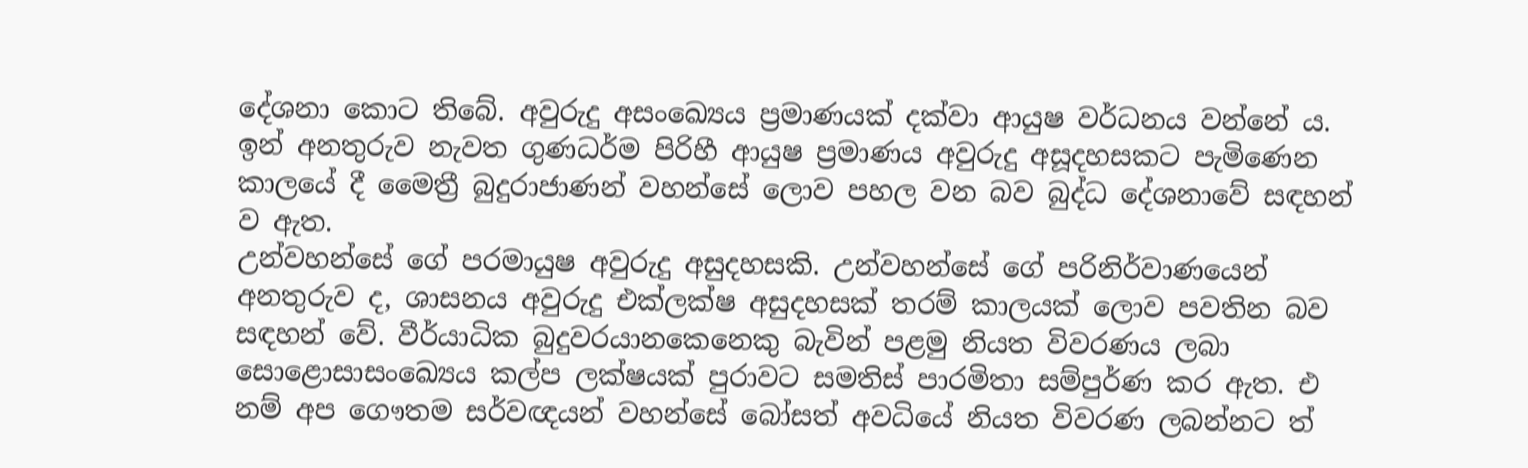දේශනා කොට තිබේ. අවුරුදු අසංඛ්‍යෙය ප්‍රමාණයක් දක්වා ආයුෂ වර්ධනය වන්නේ ය. ඉන් අනතුරුව නැවත ගුණධර්ම පිරිහී ආයුෂ ප්‍රමාණය අවුරුදු අසූදහසකට පැමිණෙන කාලයේ දී මෛත්‍රී බුදුරාජාණන් වහන්සේ ලොව පහල වන බව බුද්ධ දේශනාවේ සඳහන් ව ඇත.
උන්වහන්සේ ගේ පරමායුෂ අවුරුදු අසුදහසකි. උන්වහන්සේ ගේ පරිනිර්වාණයෙන් අනතුරුව ද, ශාසනය අවුරුදු එක්ලක්ෂ අසුදහසක් තරම් කාලයක් ලොව පවතින බව සඳහන් වේ. වීර්යාධික බුදුවරයානකෙනෙකු බැවින් පළමු නියත විවරණය ලබා සොළොසාසංඛ්‍යෙය කල්ප ලක්ෂයක් පුරාවට සමතිස් පාරමිතා සම්පුර්ණ කර ඇත. එ නම් අප ගෞතම සර්වඥයන් වහන්සේ බෝසත් අවධියේ නියත විවරණ ලබන්නට ත්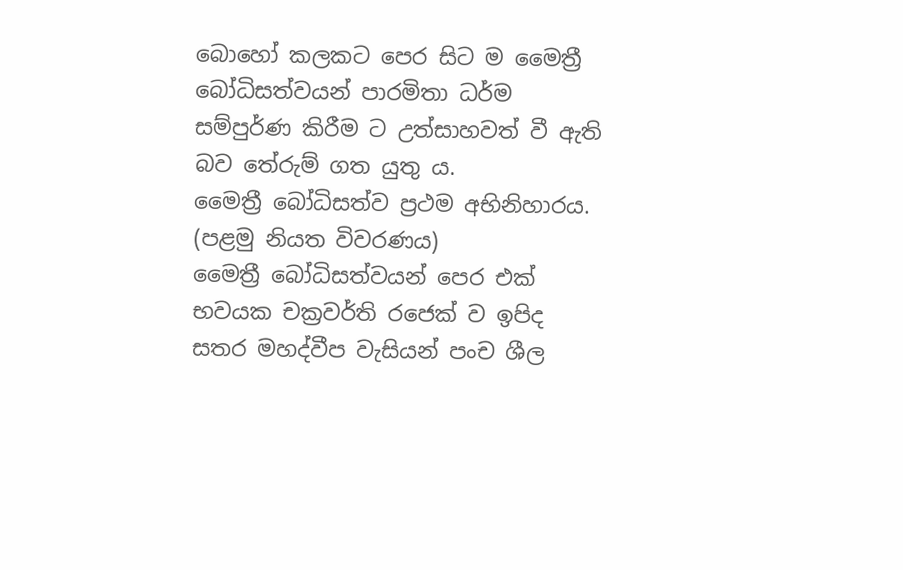බොහෝ කලකට පෙර සිට ම මෛත්‍රී බෝධිසත්වයන් පාරමිතා ධර්ම සම්පුර්ණ කිරීම ට උත්සාහවත් වී ඇති බව තේරුම් ගත යුතු ය.
මෛත්‍රී බෝධිසත්ව ප්‍රථම අභිනිහාරය. (පළමු නියත විවරණය)
මෛත්‍රී බෝධිසත්වයන් පෙර එක් භවයක චක්‍රවර්ති රජෙක් ව ඉපිද සතර මහද්වීප වැසියන් පංච ශීල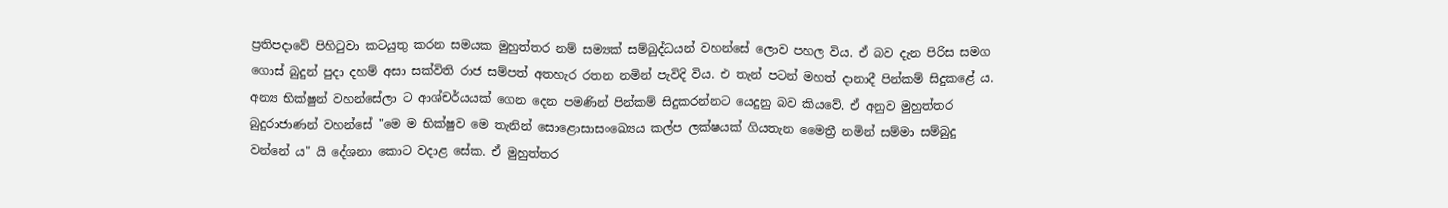ප්‍රතිපදාවේ පිහිටුවා කටයුතු කරන සමයක මුහුත්තර නම් සම්‍යක් සම්බුද්ධයන් වහන්සේ ලොව පහල විය. ඒ බව දැන පිරිස සමග ගොස් බුදුන් පුදා දහම් අසා සක්විති රාජ සම්පත් අතහැර රතන නමින් පැවිදි විය. එ තැන් පටන් මහත් දානාදී පින්කම් සිදුකළේ ය. අන්‍ය භික්ෂුන් වහන්සේලා ට ආශ්චර්යයක් ගෙන දෙන පමණින් පින්කම් සිදුකරන්නට යෙදුනු බව කියවේ. ඒ අනුව මුහුත්තර බුදුරාජාණන් වහන්සේ "මෙ ම භික්ෂුව මෙ තැනින් සොළොසාසංඛ්‍යෙය කල්ප ලක්ෂයක් ගියතැන මෛත්‍රී නමින් සම්මා සම්බුදු වන්නේ ය" යි දේශනා කොට වදාළ සේක. ඒ මුහුත්තර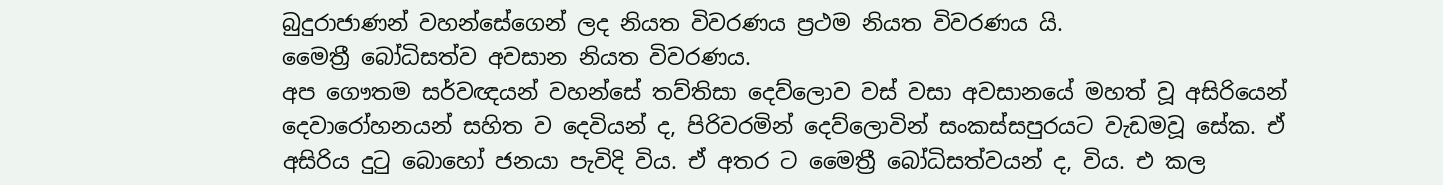බුදුරාජාණන් වහන්සේගෙන් ලද නියත විවරණය ප්‍රථම නියත විවරණය යි.
මෛත්‍රී බෝධිසත්ව අවසාන නියත විවරණය.
අප ගෞතම සර්වඥයන් වහන්සේ තව්තිසා දෙව්ලොව වස් වසා අවසානයේ මහත් වූ අසිරියෙන් දෙවාරෝහනයන් සහිත ව දෙවියන් ද, පිරිවරමින් දෙව්ලොවින් සංකස්සපුරයට වැඩමවූ සේක. ඒ අසිරිය දුටු බොහෝ ජනයා පැවිදි විය. ඒ අතර ට මෛත්‍රී බෝධිසත්වයන් ද, විය. එ කල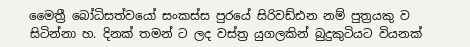මෛත්‍රී බෝධිසත්වයෝ සංකස්ස පුරයේ සිරිවඩ්ඪන නම් පුත්‍රයකු ව සිටින්නා හ. දිනක් තමන් ට ලද වස්ත්‍ර යුගලකින් බුදුකුටියට වියනක්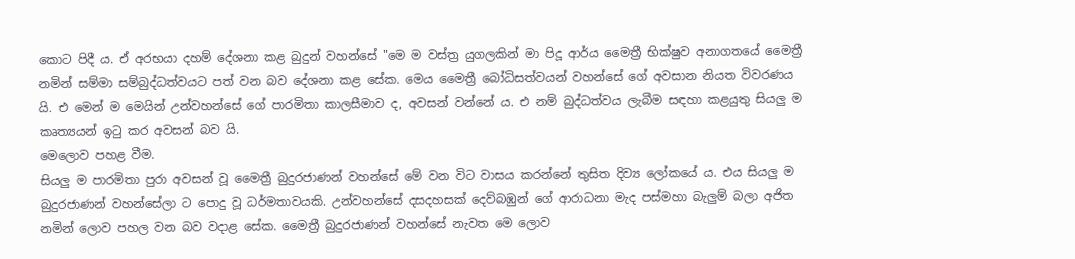කොට පිදී ය. ඒ අරභයා දහම් දේශනා කළ බුදුන් වහන්සේ "මෙ ම වස්ත්‍ර යුගලකින් මා පිදූ ආර්ය මෛත්‍රී භික්ෂුව අනාගතයේ මෛත්‍රී නමින් සම්මා සම්බුද්ධත්වයට පත් වන බව දේශනා කළ සේක. මෙය මෛත්‍රී බෝධිසත්වයන් වහන්සේ ගේ අවසාන නියත විවරණය යි. එ මෙන් ම මෙයින් උන්වහන්සේ ගේ පාරමිතා කාලසීමාව ද, අවසන් වන්නේ ය. එ නම් බුද්ධත්වය ලැබීම සඳහා කළයුතු සියලු ම කෘත්‍යයන් ඉටු කර අවසන් බව යි.
මෙලොව පහළ වීම.
සියලු ම පාරමිතා පුරා අවසන් වූ මෛත්‍රී බුදුරජාණන් වහන්සේ මේ වන විට වාසය කරන්නේ තුසිත දිව්‍ය ලෝකයේ ය. එය සියලු ම බුදුරජාණන් වහන්සේලා ට පොදු වූ ධර්මතාවයකි. උන්වහන්සේ දසදහසක් දෙව්බඹුන් ගේ ආරාධනා මැද පස්මහා බැලුම් බලා අජිත නමින් ලොව පහල වන බව වදාළ සේක. මෛත්‍රී බුදුරජාණන් වහන්සේ නැවත මෙ ලොව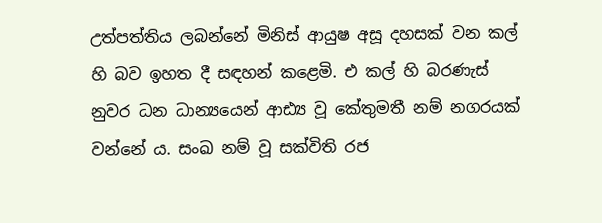උත්පත්තිය ලබන්නේ මිනිස් ආයුෂ අසූ දහසක් වන කල් හි බව ඉහත දී සඳහන් කළෙමි. එ කල් හි බරණැස් නුවර ධන ධාන්‍යයෙන් ආඪ්‍ය වූ කේතුමතී නම් නගරයක් වන්නේ ය. සංඛ නම් වූ සක්විති රජ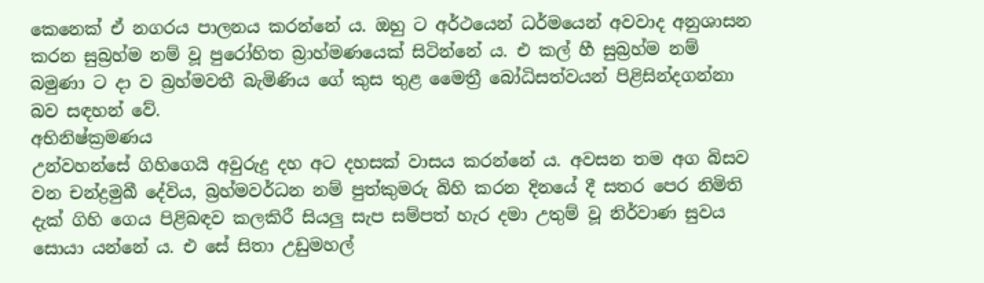කෙනෙක් ඒ නගරය පාලනය කරන්නේ ය. ඔහු ට අර්ථයෙන් ධර්මයෙන් අවවාද අනුශාසන කරන සුබ්‍රහ්ම නම් වූ පුරෝහිත බ්‍රාහ්මණයෙක් සිටින්නේ ය. එ කල් හී සුබ්‍රහ්ම නම් බමුණා ට දා ව බ්‍රහ්මවතී බැමිණිය ගේ කුස තුළ මෛත්‍රී බෝධිසත්වයන් පිළිසින්දගන්නා බව සඳහන් වේ.
අභිනිෂ්ක්‍රමණය
උන්වහන්සේ ගිහිගෙයි අවුරුදු දහ අට දහසක් වාසය කරන්නේ ය. අවසන තම අග බිසව වන චන්ද්‍රමුඛී දේවිය, බ්‍රහ්මවර්ධන නම් පුත්කුමරු බිහි කරන දිනයේ දී සතර පෙර නිමිති දැක් ගිහි ගෙය පිළිබඳව කලකිරී සියලු සැප සම්පත් හැර දමා උතුම් වූ නිර්වාණ සුවය සොයා යන්නේ ය. එ සේ සිතා උඩුමහල්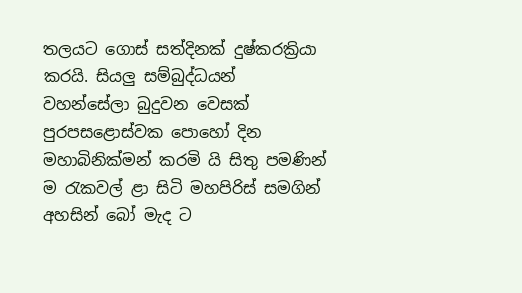තලයට ගොස් සත්දිනක් දුෂ්කරක්‍රියා කරයි. සියලු සම්බුද්ධයන් වහන්සේලා බුදුවන වෙසක් පුරපසළොස්වක පොහෝ දින මහාබිනික්මන් කරමි යි සිතු පමණින් ම රැකවල් ළා සිටි මහපිරිස් සමගින් අහසින් බෝ මැද ට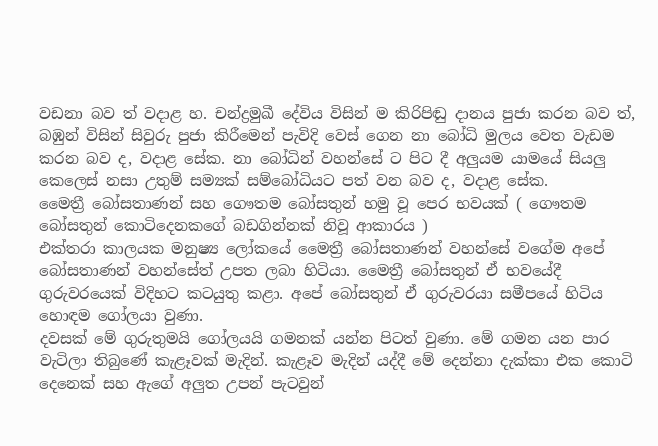වඩනා බව ත් වදාළ හ. චන්ද්‍රමුඛී දේවිය විසින් ම කිරිපිඬු දානය පුජා කරන බව ත්, බඹුන් විසින් සිවුරු පුජා කිරීමෙන් පැවිදි වෙස් ගෙන නා බෝධි මුලය වෙත වැඩම කරන බව ද, වදාළ සේක. නා බෝධින් වහන්සේ ට පිට දී අලුයම යාමයේ සියලු කෙලෙස් නසා උතුම් සම්‍යක් සම්බෝධියට පත් වන බව ද, වදාළ සේක.
මෛත්‍රී බෝසතාණන් සහ ගෞතම බෝසතුන් හමු වූ පෙර භවයක් ( ගෞතම බෝසතුන් කොටිදෙනකගේ බඩගින්නක් නිවූ ආකාරය )
එක්තරා කාලයක මනුෂ්‍ය ලෝකයේ මෛත්‍රී බෝසතාණන් වහන්සේ වගේම අපේ බෝසතාණන් වහන්සේත් උපත ලබා හිටියා. මෛත්‍රී බෝසතුන් ඒ භවයේදී ගුරුවරයෙක් විදිහට කටයුතු කළා. අපේ බෝසතුන් ඒ ගුරුවරයා සමීපයේ හිටිය හොඳම ගෝලයා වුණා.
දවසක් මේ ගුරුතුමයි ගෝලයයි ගමනක් යන්න පිටත් වුණා. මේ ගමන යන පාර වැටිලා තිබුණේ කැළෑවක් මැදින්. කැළෑව මැදින් යද්දී මේ දෙන්නා දැක්කා එක කොටි දෙනෙක් සහ ඇගේ අලුත උපන් පැටවුන්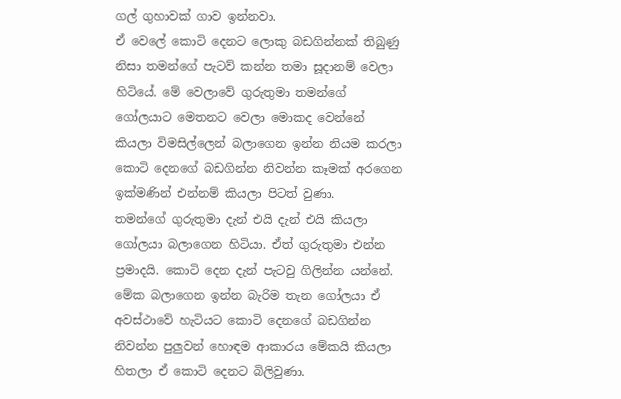ගල් ගුහාවක් ගාව ඉන්නවා.
ඒ වෙලේ කොටි දෙනට ලොකු බඩගින්නක් තිබුණු නිසා තමන්ගේ පැටව් කන්න තමා සූදානම් වෙලා හිටියේ. මේ වෙලාවේ ගුරුතුමා තමන්ගේ ගෝලයාට මෙතනට වෙලා මොකද වෙන්නේ කියලා විමසිල්ලෙන් බලාගෙන ඉන්න නියම කරලා කොටි දෙනගේ බඩගින්න නිවන්න කෑමක් අරගෙන ඉක්මණින් එන්නම් කියලා පිටත් වුණා.
තමන්ගේ ගුරුතුමා දැන් එයි දැන් එයි කියලා ගෝලයා බලාගෙන හිටියා. ඒත් ගුරුතුමා එන්න ප්‍රමාදයි. කොටි දෙන දැන් පැටවු ගිලින්න යන්නේ. මේක බලාගෙන ඉන්න බැරිම තැන ගෝලයා ඒ අවස්ථාවේ හැටියට කොටි දෙනගේ බඩගින්න නිවන්න පුලුවන් හොඳම ආකාරය මේකයි කියලා හිතලා ඒ කොටි දෙනට බිලිවුණා.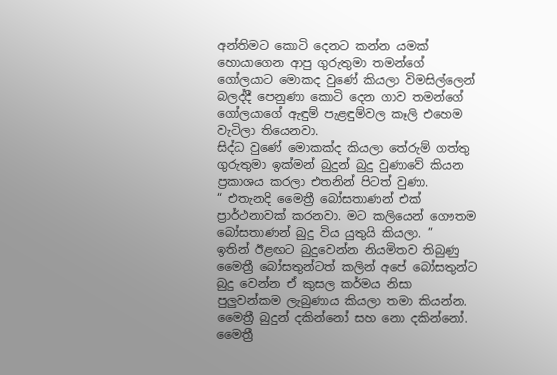අන්තිමට කොටි දෙනට කන්න යමක් හොයාගෙන ආපු ගුරුතුමා තමන්ගේ ගෝලයාට මොකද වුණේ කියලා විමසිල්ලෙන් බලද්දී පෙනුණා කොටි දෙන ගාව තමන්ගේ ගෝලයාගේ ඇඳුම් පැළඳුම්වල කෑලි එහෙම වැටිලා තියෙනවා.
සිද්ධ වුණේ මොකක්ද කියලා තේරුම් ගත්තු ගුරුතුමා ඉක්මන් බුදුන් බුදු වුණාවේ කියන ප්‍රකාශය කරලා එතනින් පිටත් වුණා.
“ එතැනදි මෛත්‍රී බෝසතාණන් එක් ප්‍රාර්ථනාවක් කරනවා. මට කලියෙන් ගෞතම බෝසතාණන් බුදු විය යුතුයි කියලා. ”
ඉතින් ඊළඟට බුදුවෙන්න නියමිතව තිබුණු මෛත්‍රී බෝසතුන්ටත් කලින් අපේ බෝසතුන්ට බුදු වෙන්න ඒ කුසල කර්මය නිසා පුලුවන්කම ලැබුණාය කියලා තමා කියන්න.
මෛත්‍රී බුදුන් දකින්නෝ සහ නො දකින්නෝ.
මෛත්‍රී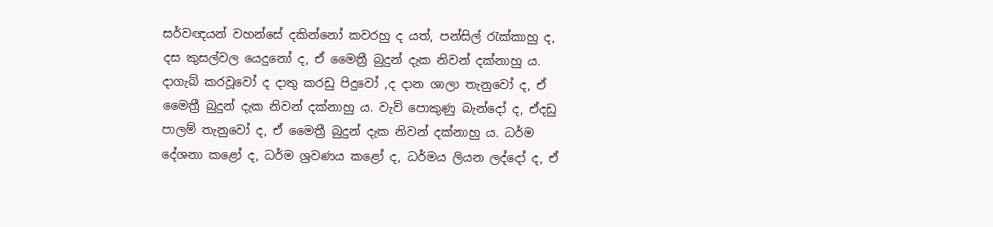සර්වඥයන් වහන්සේ දකින්නෝ කවරහු ද යත්, පන්සිල් රැක්කාහු ද, දස කුසල්වල යෙදුනෝ ද, ඒ මෛත්‍රී බුදුන් දැක නිවන් දක්නාහු ය. දාගැබ් කරවූවෝ ද දාතු කරඩු පිදුවෝ ,ද දාන ශාලා තැනුවෝ ද, ඒ මෛත්‍රී බුදුන් දැක නිවන් දක්නාහු ය. වැව් පොකුණු බැන්දෝ ද, ඒදඩු පාලම් තැනුවෝ ද, ඒ මෛත්‍රී බුදුන් දැක නිවන් දක්නාහු ය. ධර්ම දේශනා කළෝ ද, ධර්ම ශ්‍රවණය කළෝ ද, ධර්මය ලියන ලද්දෝ ද, ඒ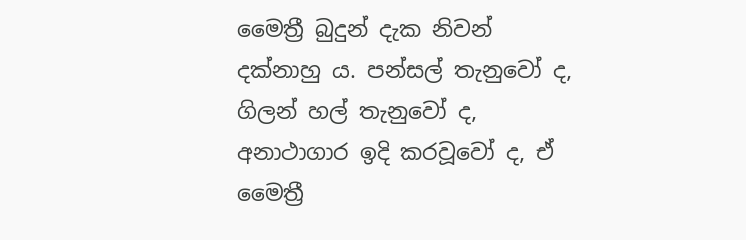මෛත්‍රී බුදුන් දැක නිවන් දක්නාහු ය. පන්සල් තැනුවෝ ද, ගිලන් හල් තැනුවෝ ද, අනාථාගාර ඉදි කරවූවෝ ද, ඒ මෛත්‍රී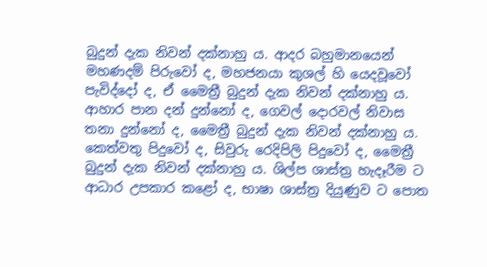බුදුන් දැක නිවන් දක්නාහු ය. ආදර බහුමානයෙන් මහණදම් පිරුවෝ ද, මහජනයා කුශල් හි යෙදවූවෝ පැවිද්දෝ ද, ඒ මෛත්‍රී බුදුන් දැක නිවන් දක්නාහු ය. ආහාර පාන දන් දුන්නෝ ද, ගෙවල් දොරවල් නිවාස තනා දුන්නෝ ද, මෛත්‍රී බුදුන් දැක නිවන් දක්නාහු ය. කෙත්වතු පිදුවෝ ද, සිවුරු රෙදිපිලි පිදුවෝ ද, මෛත්‍රී බුදුන් දැක නිවන් දක්නාහු ය. ශිල්ප ශාස්ත්‍ර හැදෑරීම ට ආධාර උපකාර කළෝ ද, භාෂා ශාස්ත්‍ර දියුණුව ට පොත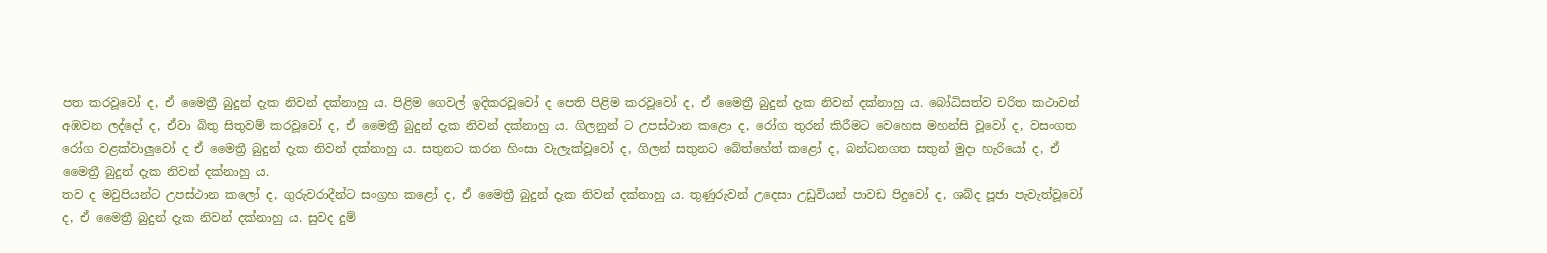පත කරවූවෝ ද, ඒ මෛත්‍රී බුදුන් දැක නිවන් දක්නාහු ය. පිළිම ගෙවල් ඉදිකරවූවෝ ද පෙති පිළිම කරවූවෝ ද, ඒ මෛත්‍රී බුදුන් දැක නිවන් දක්නාහු ය. බෝධිසත්ව චරිත කථාවන් අඹවන ලද්දෝ ද, ඒවා බිතු සිතුවම් කරවූවෝ ද, ඒ මෛත්‍රී බුදුන් දැක නිවන් දක්නාහු ය. ගිලනුන් ට උපස්ථාන කළො ද, රෝග තුරන් කිරීමට වෙහෙස මහන්සි වූවෝ ද, වසංගත රෝග වළක්වාලුවෝ ද ඒ මෛත්‍රී බුදුන් දැක නිවන් දක්නාහු ය. සතුනට කරන හිංසා වැලැක්වූවෝ ද, ගිලන් සතුනට බේත්හේත් කළෝ ද, බන්ධනගත සතුන් මුදා හැරියෝ ද, ඒ මෛත්‍රී බුදුන් දැක නිවන් දක්නාහු ය.
තව ද මවුපියන්ට උපස්ථාන කලෝ ද, ගුරුවරාදීන්ට සංග්‍රහ කළෝ ද, ඒ මෛත්‍රී බුදුන් දැක නිවන් දක්නාහු ය. තුණුරුවන් උදෙසා උඩුවියන් පාවඩ පිදුවෝ ද, ශබ්ද පූජා පැවැත්වූවෝ ද, ඒ මෛත්‍රී බුදුන් දැක නිවන් දක්නාහු ය. සුවද දුම්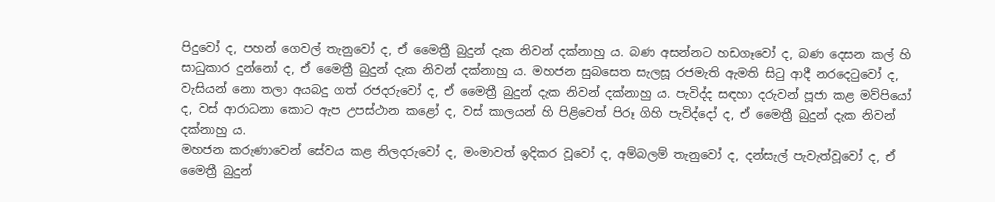පිදුවෝ ද, පහන් ගෙවල් තැනුවෝ ද, ඒ මෛත්‍රී බුදුන් දැක නිවන් දක්නාහු ය. බණ අසන්නට හඩගෑවෝ ද, බණ දෙසන කල් හි සාධුකාර දුන්නෝ ද, ඒ මෛත්‍රී බුදුන් දැක නිවන් දක්නාහු ය. මහජන සුබසෙත සැලසූ රජමැති ඇමති සිටු ආදී නරදෙටුවෝ ද, වැසියන් නො තලා අයබදු ගත් රජදරුවෝ ද, ඒ මෛත්‍රී බුදුන් දැක නිවන් දක්නාහු ය. පැවිද්ද සඳහා දරුවන් පූජා කළ මව්පියෝ ද, වස් ආරාධනා කොට ඇප උපස්ථාන කළෝ ද, වස් කාලයන් හි පිළිවෙත් පිරූ ගිහි පැවිද්දෝ ද, ඒ මෛත්‍රී බුදුන් දැක නිවන් දක්නාහු ය.
මහජන කරුණාවෙන් සේවය කළ නිලදරුවෝ ද, මංමාවත් ඉදිකර වූවෝ ද, අම්බලම් තැනුවෝ ද, දන්සැල් පැවැත්වූවෝ ද, ඒ මෛත්‍රී බුදුන්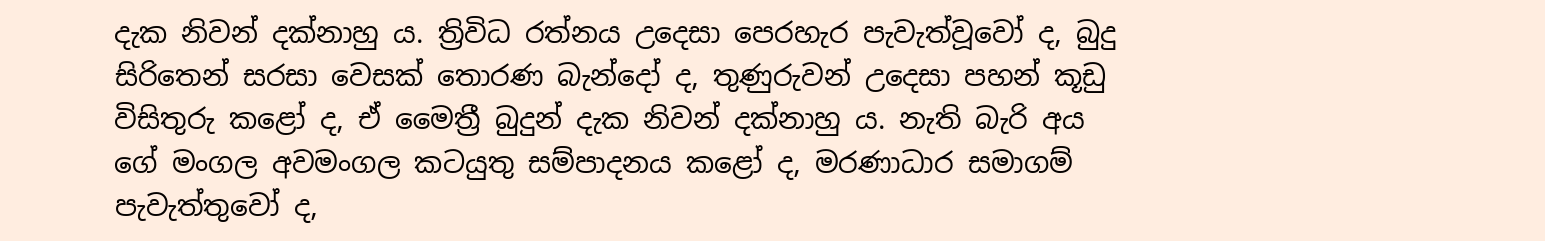දැක නිවන් දක්නාහු ය. ත්‍රිවිධ රත්නය උදෙසා පෙරහැර පැවැත්වූවෝ ද, බුදු සිරිතෙන් සරසා වෙසක් තොරණ බැන්දෝ ද, තුණුරුවන් උදෙසා පහන් කූඩු විසිතුරු කළෝ ද, ඒ මෛත්‍රී බුදුන් දැක නිවන් දක්නාහු ය. නැති බැරි අය ගේ මංගල අවමංගල කටයුතු සම්පාදනය කළෝ ද, මරණාධාර සමාගම් පැවැත්තුවෝ ද,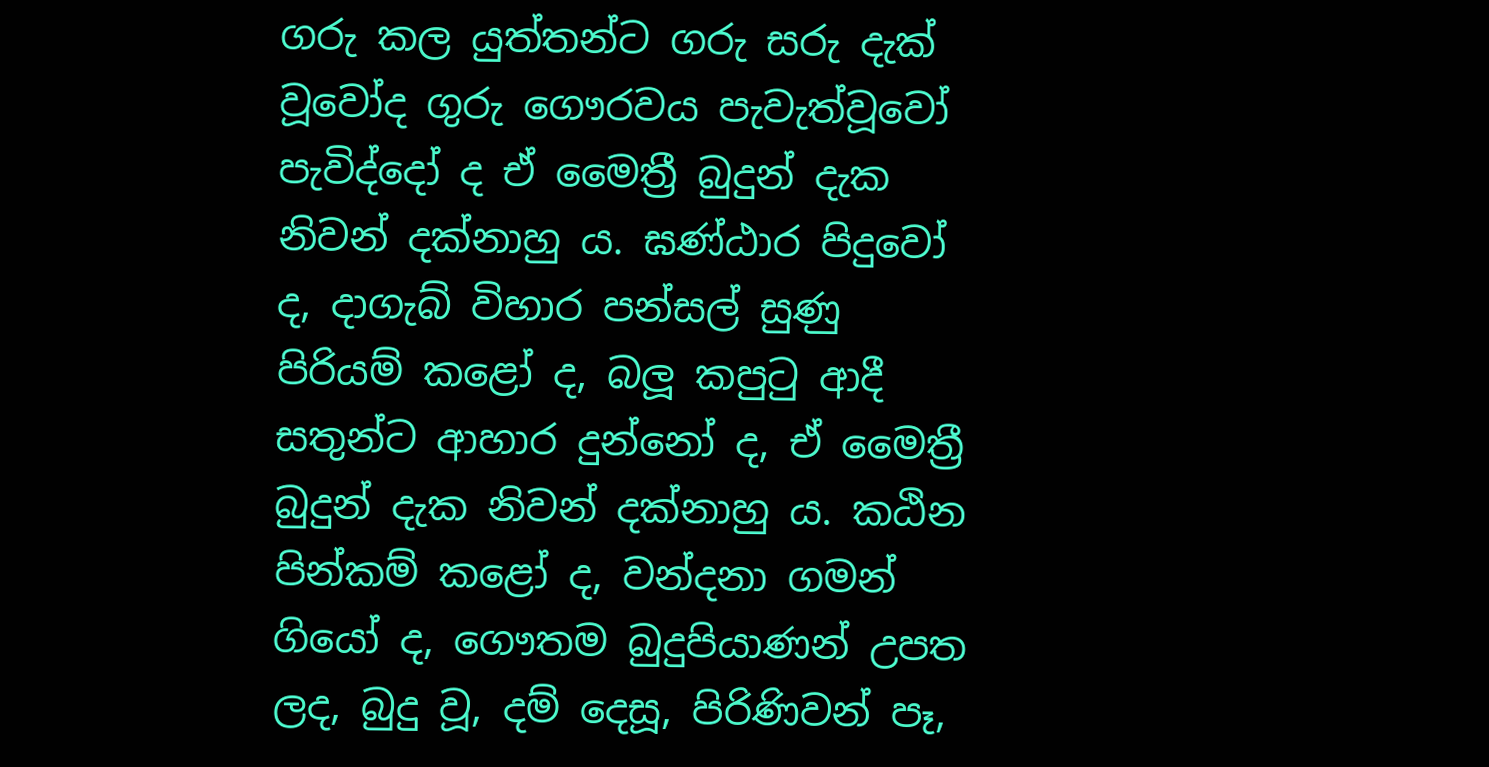ගරු කල යුත්තන්ට ගරු සරු දැක් වූවෝද ගුරු ගෞරවය පැවැත්වූවෝ පැවිද්දෝ ද ඒ මෛත්‍රී බුදුන් දැක නිවන් දක්නාහු ය. ඝණ්ඨාර පිදුවෝ ද, දාගැබ් විහාර පන්සල් සුණු පිරියම් කළෝ ද, බලූ කපුටු ආදී සතුන්ට ආහාර දුන්නෝ ද, ඒ මෛත්‍රී බුදුන් දැක නිවන් දක්නාහු ය. කඨින පින්කම් කළෝ ද, වන්දනා ගමන් ගියෝ ද, ගෞතම බුදුපියාණන් උපත ලද, බුදු වූ, දම් දෙසූ, පිරිණිවන් පෑ,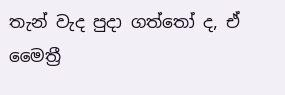තැන් වැද පුදා ගත්තෝ ද, ඒ මෛත්‍රී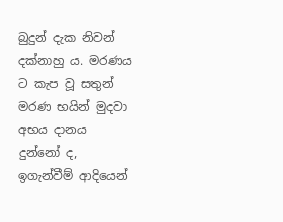බුදුන් දැක නිවන් දක්නාහු ය. මරණය ට කැප වූ සතුන් මරණ භයින් මුදවා අභය දානය දුන්නෝ ද, ඉගැන්වීම් ආදියෙන්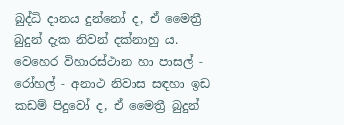බුද්ධි දානය දුන්නෝ ද, ඒ මෛත්‍රී බුදුන් දැක නිවන් දක්නාහු ය. වෙහෙර විහාරස්ථාන හා පාසල් ‐ රෝහල් ‐ අනාථ නිවාස සඳහා ඉඩ කඩම් පිදුවෝ ද, ඒ මෛත්‍රී බුදුන්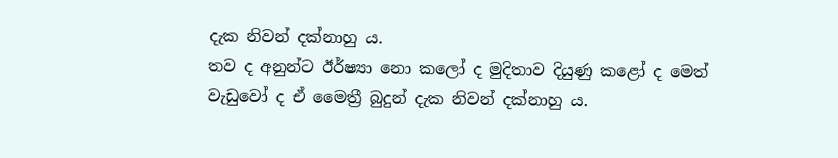දැක නිවන් දක්නාහු ය.
තව ද අනුන්ට ඊර්ෂ්‍යා නො කලෝ ද මුදිතාව දියුණු කළෝ ද මෙත් වැඩුවෝ ද ඒ මෛත්‍රී බුදුන් දැක නිවන් දක්නාහු ය.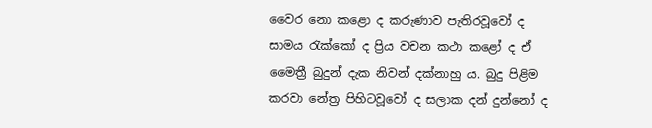වෛර නො කළො ද කරුණාව පැතිරවූවෝ ද සාමය රැක්කෝ ද ප්‍රිය වචන කථා කළෝ ද ඒ මෛත්‍රී බුදුන් දැක නිවන් දක්නාහු ය. බුදු පිළිම කරවා නේත්‍ර පිහිටවූවෝ ද සලාක දන් දුන්නෝ ද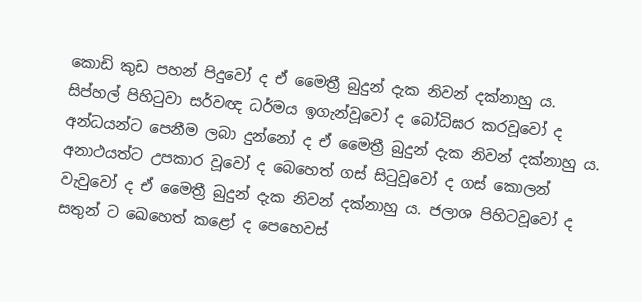කොඩි කුඩ පහන් පිදුවෝ ද ඒ මෛත්‍රී බුදුන් දැක නිවන් දක්නාහු ය. සිප්හල් පිහිටුවා සර්වඥ ධර්මය ඉගැන්වූවෝ ද බෝධිඝර කරවූවෝ ද අන්ධයන්ට පෙනීම ලබා දුන්නෝ ද ඒ මෛත්‍රී බුදුන් දැක නිවන් දක්නාහු ය. අනාථයත්ට උපකාර වූවෝ ද බෙහෙත් ගස් සිටුවූවෝ ද ගස් කොලන් වැවුවෝ ද ඒ මෛත්‍රී බුදුන් දැක නිවන් දක්නාහු ය. ජලාශ පිහිටවූවෝ ද සතුන් ට ඛෙහෙත් කළෝ ද පෙහෙවස්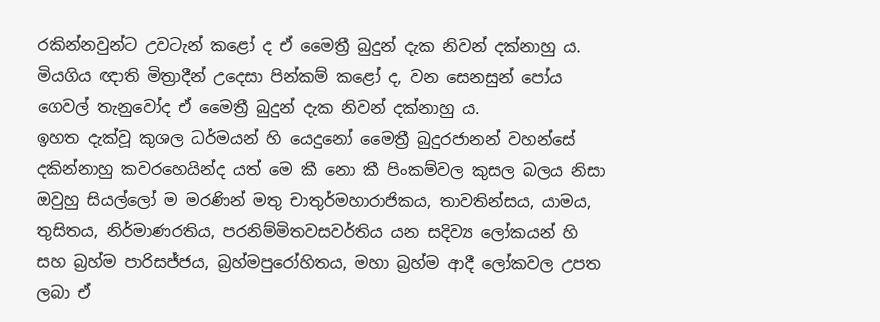රකින්නවුන්ට උවටැන් කළෝ ද ඒ මෛත්‍රී බුදුන් දැක නිවන් දක්නාහු ය. මියගිය ඥාති මිත්‍රාදීන් උදෙසා පින්කම් කළෝ ද, වන සෙනසුන් පෝය ගෙවල් තැනුවෝද ඒ මෛත්‍රී බුදුන් දැක නිවන් දක්නාහු ය.
ඉහත දැක්වූ කුශල ධර්මයන් හි යෙදුනෝ මෛත්‍රී බුදුරජානන් වහන්සේ දකින්නාහු කවරහෙයින්ද යත් මෙ කී නො කී පිංකම්වල කුසල බලය නිසා ඔවුහු සියල්ලෝ ම මරණින් මතු චාතුර්මහාරාජිකය, තාවතින්සය, යාමය, තුසිතය, නිර්මාණරතිය, පරනිම්මිතවසවර්තිය යන සදිව්‍ය ලෝකයන් හි සහ බ්‍රහ්ම පාරිසජ්ජය, බ්‍රහ්මපුරෝහිතය, මහා බ්‍රහ්ම ආදී ලෝකවල උපත ලබා ඒ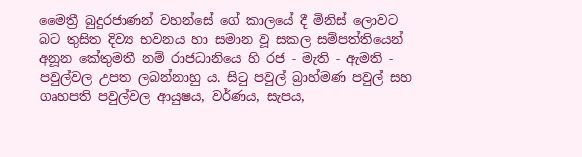මෛත්‍රී බුදුරජාණන් වහන්සේ ගේ කාලයේ දී මිනිස් ලොවට බට තුසිත දිව්‍ය භවනය හා සමාන වූ සකල සම්පත්තියෙන් අනූන කේතුමතී නම් රාජධානියෙ හි රජ ‐ මැති ‐ ඇමති ‐ පවුල්වල උපත ලබන්නාහු ය. සිටු පවුල් බ්‍රාහ්මණ පවුල් සහ ගෘහපති පවුල්වල ආයුෂය, වර්ණය, සැපය,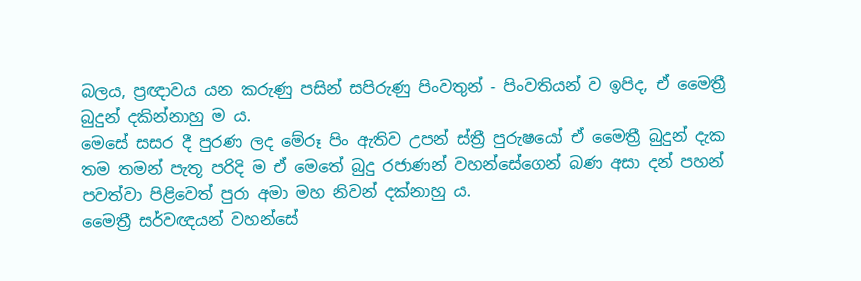බලය, ප්‍රඥාවය යන කරුණු පසින් සපිරුණු පිංවතුන් ‐ පිංවතියන් ව ඉපිද, ඒ මෛත්‍රී බුදුන් දකින්නාහු ම ය.
මෙසේ සසර දී පුරණ ලද මේරූ පිං ඇතිව උපන් ස්ත්‍රී පුරුෂයෝ ඒ මෛත්‍රී බුදුන් දැක තම තමන් පැතූ පරිදි ම ඒ මෙතේ බුදු රජාණන් වහන්සේගෙන් බණ අසා දන් පහන් පවත්වා පිළිවෙත් පුරා අමා මහ නිවන් දක්නාහු ය.
මෛත්‍රී සර්වඥයන් වහන්සේ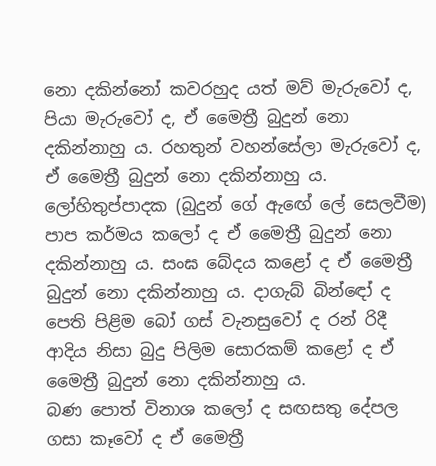නො දකින්නෝ කවරහුද යත් මව් මැරුවෝ ද, පියා මැරුවෝ ද, ඒ මෛත්‍රී බුදුන් නො දකින්නාහු ය. රහතුන් වහන්සේලා මැරුවෝ ද, ඒ මෛත්‍රී බුදුන් නො දකින්නාහු ය. ලෝහිතුප්පාදක (බුදුන් ගේ ඇඟේ ලේ සෙලවීම) පාප කර්මය කලෝ ද ඒ මෛත්‍රී බුදුන් නො දකින්නාහු ය. සංඝ බේදය කළෝ ද ඒ මෛත්‍රී බුදුන් නො දකින්නාහු ය. දාගැබ් බින්ඳෝ ද පෙති පිළිම බෝ ගස් වැනසුවෝ ද රන් රිදී ආදිය නිසා බුදු පිලිම සොරකම් කළෝ ද ඒ මෛත්‍රී බුදුන් නො දකින්නාහු ය.
බණ පොත් විනාශ කලෝ ද සඟසතු දේපල ගසා කෑවෝ ද ඒ මෛත්‍රී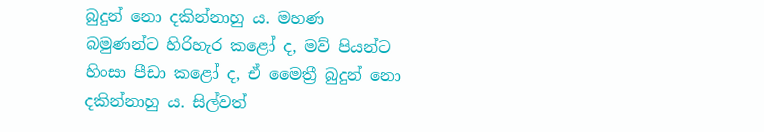බුදුන් නො දකින්නාහු ය. මහණ බමුණන්ට හිරිහැර කළෝ ද, මව් පියන්ට හිංසා පීඩා කළෝ ද, ඒ මෛත්‍රී බුදුන් නො දකින්නාහු ය. සිල්වත්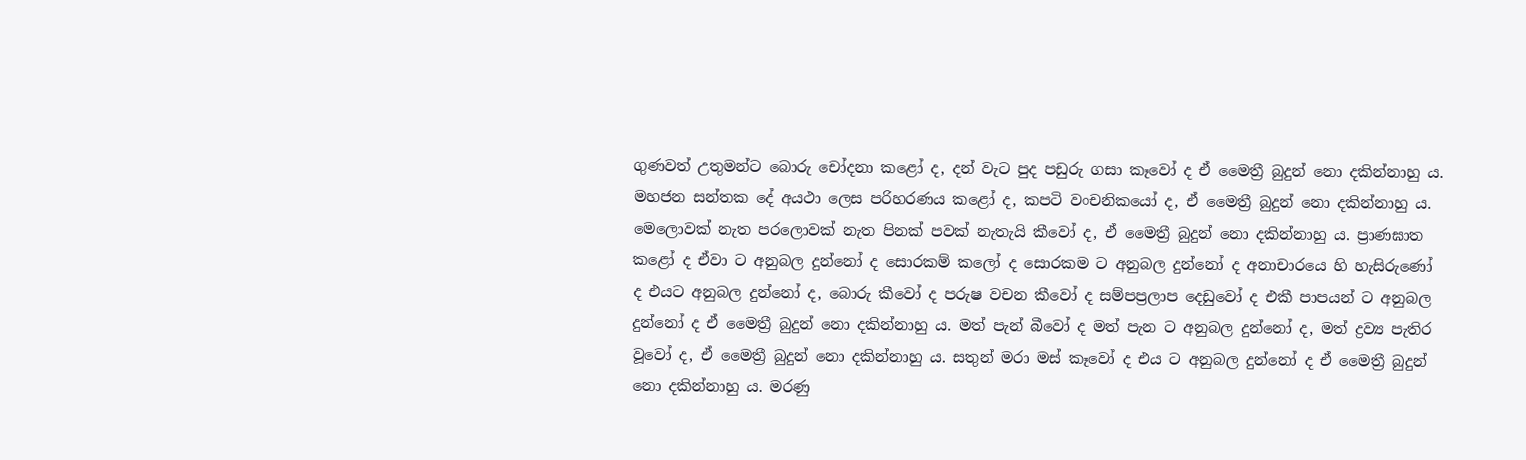ගුණවත් උතුමන්ට බොරු චෝදනා කළෝ ද, දන් වැට පුද පඩුරු ගසා කෑවෝ ද ඒ මෛත්‍රී බුදුන් නො දකින්නාහු ය. මහජන සන්තක දේ අයථා ලෙස පරිහරණය කළෝ ද, කපටි වංචනිකයෝ ද, ඒ මෛත්‍රී බුදුන් නො දකින්නාහු ය.
මෙලොවක් නැත පරලොවක් නැත පිනක් පවක් නැතැයි කීවෝ ද, ඒ මෛත්‍රී බුදුන් නො දකින්නාහු ය. ප්‍රාණඝාත කළෝ ද ඒවා ට අනුබල දුන්නෝ ද සොරකම් කලෝ ද සොරකම ට අනුබල දුන්නෝ ද අනාචාරයෙ හි හැසිරුණෝ ද එයට අනුබල දුන්නෝ ද, බොරු කීවෝ ද පරුෂ වචන කීවෝ ද සම්පප්‍රලාප දෙඩුවෝ ද එකී පාපයන් ට අනුබල දුන්නෝ ද ඒ මෛත්‍රී බුදුන් නො දකින්නාහු ය. මත් පැන් බීවෝ ද මත් පැන ට අනුබල දුන්නෝ ද, මත් ද්‍රව්‍ය පැතිර වූවෝ ද, ඒ මෛත්‍රී බුදුන් නො දකින්නාහු ය. සතුන් මරා මස් කෑවෝ ද එය ට අනුබල දුන්නෝ ද ඒ මෛත්‍රී බුදුන් නො දකින්නාහු ය. මරණු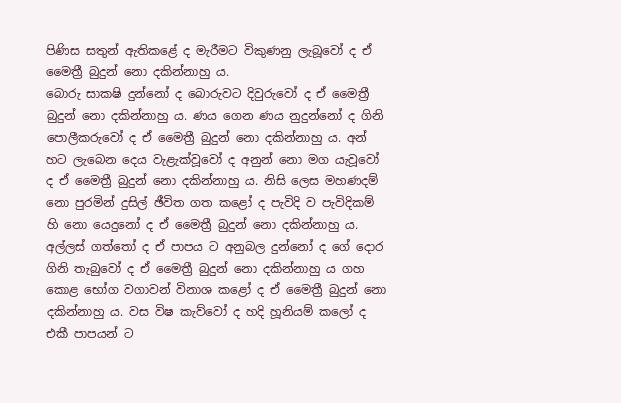පිණිස සතුන් ඇතිකළේ ද මැරීමට විකුණනු ලැබූවෝ ද ඒ මෛත්‍රී බුදුන් නො දකින්නාහු ය.
බොරු සාක‍ෂි දුන්නෝ ද බොරුවට දිවුරුවෝ ද ඒ මෛත්‍රී බුදුන් නො දකින්නාහු ය. ණය ගෙන ණය නුදුන්නෝ ද ගිනි පොලීකරුවෝ ද ඒ මෛත්‍රී බුදුන් නො දකින්නාහු ය. අන් හට ලැබෙන දෙය වැළැක්වූවෝ ද අනුන් නො මග යැවූවෝ ද ඒ මෛත්‍රී බුදුන් නො දකින්නාහු ය. නිසි ලෙස මහණදම් නො පුරමින් දුසිල් ඡීවිත ගත කළෝ ද පැවිදි ව පැවිදිකම් හි නො යෙදුනෝ ද ඒ මෛත්‍රී බුදුන් නො දකින්නාහු ය. අල්ලස් ගත්තෝ ද ඒ පාපය ට අනුබල දුන්නෝ ද ගේ දොර ගිනි තැබුවෝ ද ඒ මෛත්‍රී බුදුන් නො දකින්නාහු ය ගහ කොළ භෝග වගාවන් විනාශ කළෝ ද ඒ මෛත්‍රී බුදුන් නො දකින්නාහු ය. වස විෂ කැව්වෝ ද හදි හූනියම් කලෝ ද එකී පාපයන් ට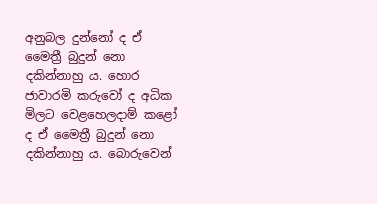අනුබල දුන්නෝ ද ඒ මෛත්‍රී බුදුන් නො දකින්නාහු ය. හොර ජාවාරමි කරුවෝ ද අධික මිලට වෙළහෙලදාම් කළෝ ද ඒ මෛත්‍රී බුදුන් නො දකින්නාහු ය. බොරුවෙන්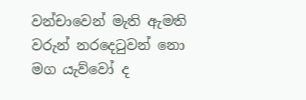වන්චාවෙන් මැති ඇමති වරුන් නරදෙටුවන් නො මග යැව්වෝ ද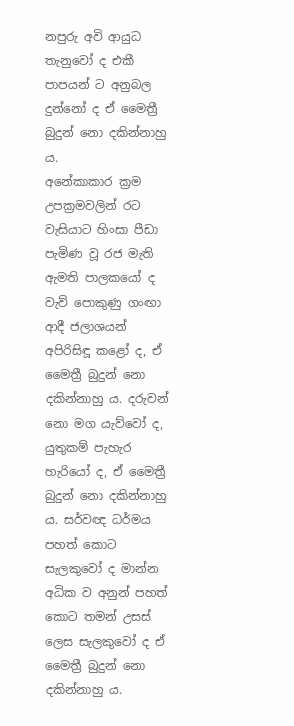නපුරු අවි ආයුධ තැනුවෝ ද එකී පාපයන් ට අනුබල දුන්නෝ ද ඒ මෛත්‍රී බුදුන් නො දකින්නාහු ය.
අනේකාකාර ක්‍රම උපක්‍රමවලින් රට වැසියාට හිංසා පීඩා පැමිණ වූ රජ මැති ඇමති පාලකයෝ ද වැව් පොකුණු ගංඟා ආදී ජලාශයන් අපිරිසිඳූ කළෝ ද, ඒ මෛත්‍රී බුදුන් නො දකින්නාහු ය. දරුවන් නො මග යැව්වෝ ද, යුතුකම් පැහැර හැරියෝ ද, ඒ මෛත්‍රී බුදුන් නො දකින්නාහු ය. සර්වඥ ධර්මය පහත් කොට සැලකුවෝ ද මාන්න අධික ව අනුන් පහත් කොට තමන් උසස් ලෙස සැලකුවෝ ද ඒ මෛත්‍රී බුදුන් නො දකින්නාහු ය.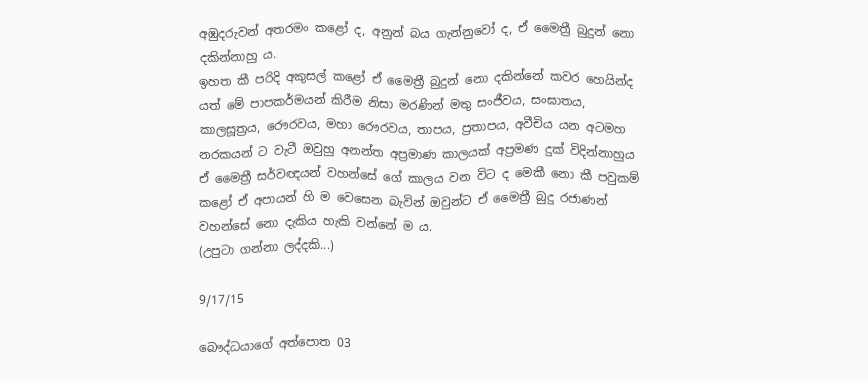අඹුදරුවන් අතරමං කළෝ ද, අනුන් බය ගැන්නුවෝ ද, ඒ මෛත්‍රී බුදුන් නො දකින්නාහු ය.
ඉහත කී පරිදි අකුසල් කළෝ ඒ මෛත්‍රී බුදුන් නො දකින්නේ කවර හෙයින්ද යත් මේ පාපකර්මයන් කිරීම නිසා මරණින් මතු සංජීවය, සංඝාතය, කාලසූත්‍රය, රෞරවය, මහා රෞරවය, තාපය, ප්‍රතාපය, අවීචිය යන අටමහ නරකයන් ට වැටී ඔවුහු අනන්ත අප්‍රමාණ කාලයක් අප්‍රමණ දුක් විදින්නාහුය ඒ මෛත්‍රී සර්වඥයන් වහන්සේ ගේ කාලය වන විට ද මෙකී නො කී පවුකම් කළෝ ඒ අපායන් හි ම වෙසෙන බැවින් ඔවුන්ට ඒ මෛත්‍රී බුදු රජාණන් වහන්සේ නො දැකිය හැකි වන්නේ ම ය.
(උපුටා ගන්නා ලද්දකි...)

9/17/15

බෞද්ධයාගේ අත්පොත 03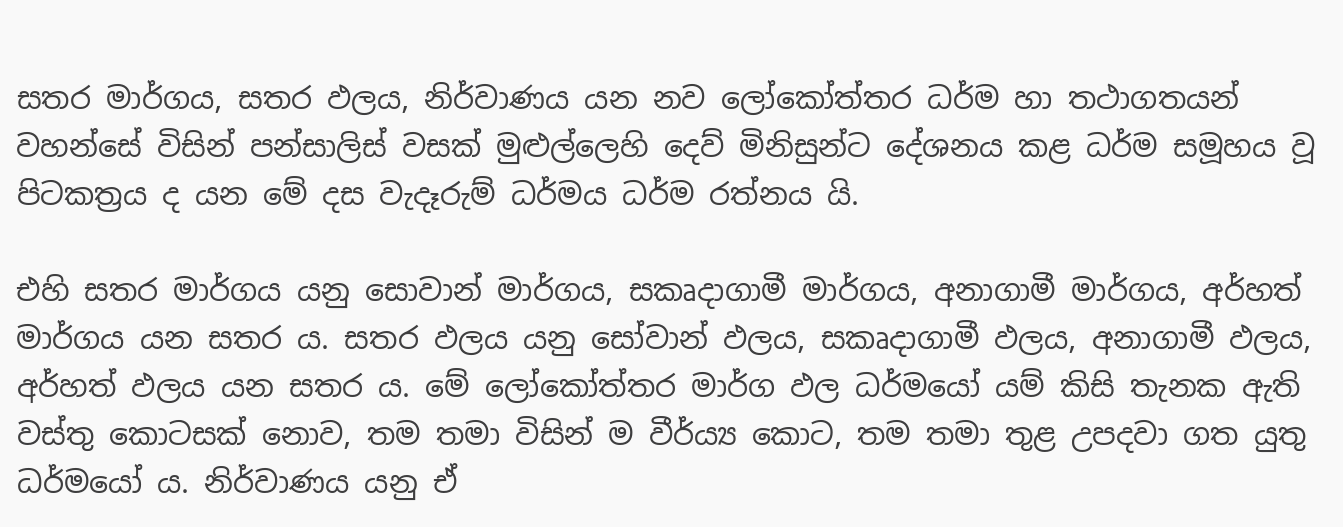සතර මාර්ගය, සතර ඵලය, නිර්වාණය යන නව ලෝකෝත්තර ධර්ම හා තථාගතයන් වහන්සේ විසින් පන්සාලිස් වසක් මුළුල්ලෙහි දෙව් මිනිසුන්ට දේශනය කළ ධර්ම සමූහය වූ පිටකත්‍රය ද යන මේ දස වැදෑරුම් ධර්මය ධර්ම රත්නය යි.

එහි සතර මාර්ගය යනු සොවාන් මාර්ගය, සකෘදාගාමී මාර්ගය, අනාගාමී මාර්ගය, අර්හත් මාර්ගය යන සතර ය. සතර ඵලය යනු සෝවාන් ඵලය, සකෘදාගාමී ඵලය, අනාගාමී ඵලය, අර්හත් ඵලය යන සතර ය. මේ ලෝකෝත්තර මාර්ග ඵල ධර්මයෝ යම් කිසි තැනක ඇති වස්තු කොටසක් නොව, තම තමා විසින් ම වීර්ය්‍ය කොට, තම තමා තුළ උපදවා ගත යුතු ධර්මයෝ ය. නිර්වාණය යනු ඒ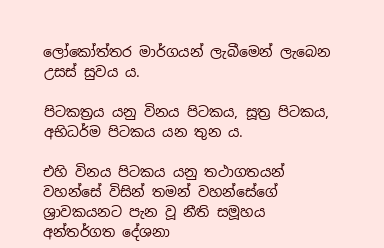ලෝකෝත්තර මාර්ගයන් ලැබීමෙන් ලැබෙන උසස් සුවය ය.

පිටකත්‍රය යනු විනය පිටකය, සූත්‍ර පිටකය, අභිධර්ම පිටකය යන තුන ය.

එහි විනය පිටකය යනු තථාගතයන් වහන්සේ විසින් තමන් වහන්සේගේ ශ්‍රාවකයනට පැන වූ නීති සමූහය අන්තර්ගත දේශනා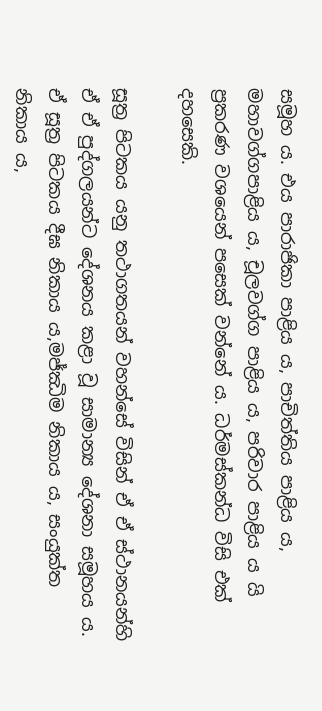සමූහ ය. එය පාරාජිකා පාළිය ය, පාචිත්තිය පාළිය ය, මහාවග්ගපාළිය ය, චූලවග්ග පාළිය ය, පරිවාර පාළිය ය යි ප්‍රකරණ වශයෙන් පසෙක් වන්නේ ය. ධර්මස්කන්ධ විසි එක් දහසෙකි.

සූත්‍ර පිටකය යනු තථාගතයන් වහන්සේ විසින් ඒ ඒ ස්ථානයන්හි ඒ ඒ පුද්ගලයන්ට දේශනය කළා වූ සාමාන්‍ය දේශනා සමූහය ය. ඒ සූත්‍ර පිටකය දීඝ නිකාය ය,මජ්ඣිම නිකාය ය, සංයුක්ත නිකාය ය,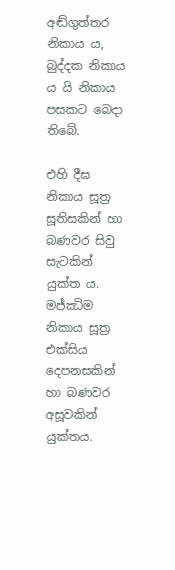අඬ්ගුත්තර නිකාය ය, බුද්දක නිකාය ය යි නිකාය පසකට බෙදා තිබේ.

එහි දීඝ නිකාය සූත්‍ර සූතිසකින් හා බණවර සිවු සැටකින් යුක්ත ය. මජ්ඣිම නිකාය සූත්‍ර එක්සිය දෙපනසකින් හා බණවර අසූවකින් යුක්තය.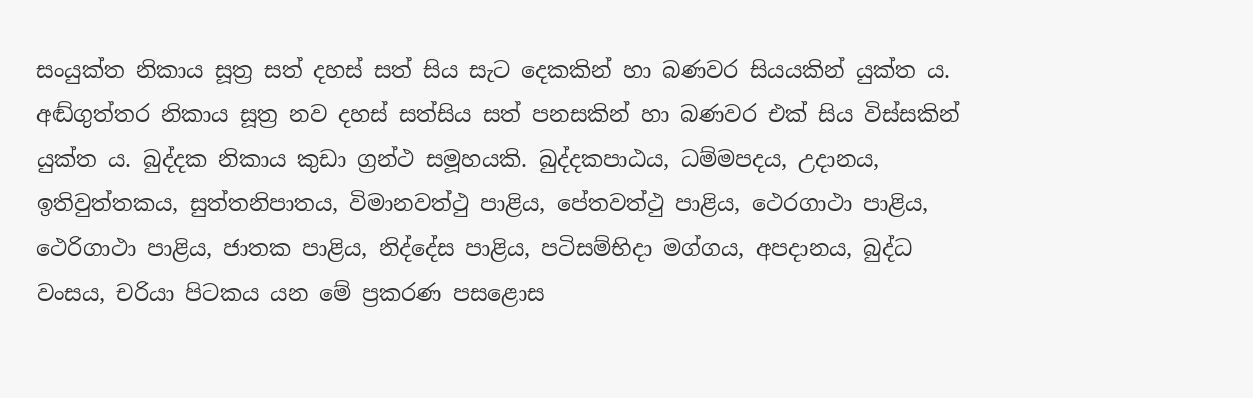සංයුක්ත නිකාය සූත්‍ර සත් දහස් සත් සිය සැට දෙකකින් හා බණවර සියයකින් යුක්ත ය. අඬ්ගුත්තර නිකාය සූත්‍ර නව දහස් සත්සිය සත් පනසකින් හා බණවර එක් සිය විස්සකින් යුක්ත ය. බුද්දක නිකාය කුඩා ග්‍රන්ථ සමූහයකි. බුද්දකපාඨය, ධම්මපදය, උදානය, ඉතිවුත්තකය, සුත්තනිපාතය, විමානවත්ථු පාළිය, පේතවත්ථු පාළිය, ථෙරගාථා පාළිය, ථෙරිගාථා පාළිය, ජාතක පාළිය, නිද්දේස පාළිය, පටිසම්භිදා මග්ගය, අපදානය, බුද්ධ වංසය, චරියා පිටකය යන මේ ප්‍රකරණ පසළොස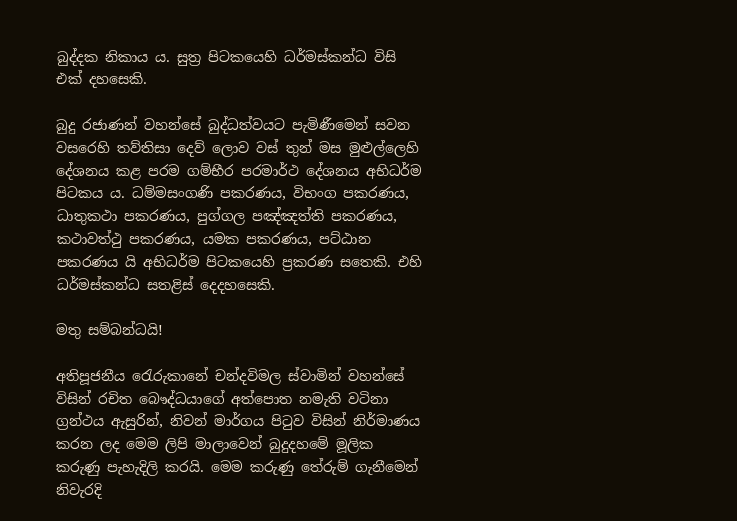බුද්දක නිකාය ය. සුත්‍ර පිටකයෙහි ධර්මස්කන්ධ විසි එක් දහසෙකි.

බුදු රජාණන් වහන්සේ බුද්ධත්වයට පැමිණීමෙන් සවන වසරෙහි තව්තිසා දෙව් ලොව වස් තුන් මස මුළුල්ලෙහි දේශනය කළ පරම ගම්භීර පරමාර්ථ දේශනය අභිධර්ම පිටකය ය. ධම්මසංගණි පකරණය, විභංග පකරණය, ධාතුකථා පකරණය, පුග්ගල පඤ්ඤත්ති පකරණය, කථාවත්ථු පකරණය, යමක පකරණය, පට්ඨාන පකරණය යි අභිධර්ම පිටකයෙහි ප්‍රකරණ සතෙකි. එහි ධර්මස්කන්ධ සතළිස් දෙදහසෙකි.

මතු සම්බන්ධයි!

අතිපූජනීය රෙැරුකානේ චන්දවිමල ස්වාමින් වහන්සේ විසින් රචිත බෞද්ධයාගේ අත්පොත නමැති වටිනා ග්‍රන්ථය ඇසුරින්, නිවන් මාර්ගය පිටුව විසින් නිර්මාණය කරන ලද මෙම ලිපි මාලාවෙන් බුදුදහමේ මූලික කරුණු පැහැදිලි කරයි. මෙම කරුණු තේරුම් ගැනීමෙන් නිවැරදි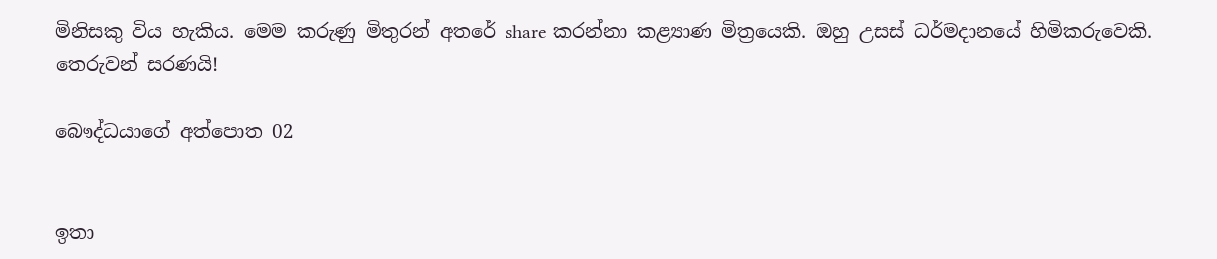මිනිසකු විය හැකිය. මෙම කරුණු මිතුරන් අතරේ share කරන්නා කළ්‍යාණ මිත්‍රයෙකි. ඔහු උසස් ධර්මදානයේ හිමිකරුවෙකි. තෙරුවන් සරණයි!

බෞද්ධයාගේ අත්පොත 02


ඉතා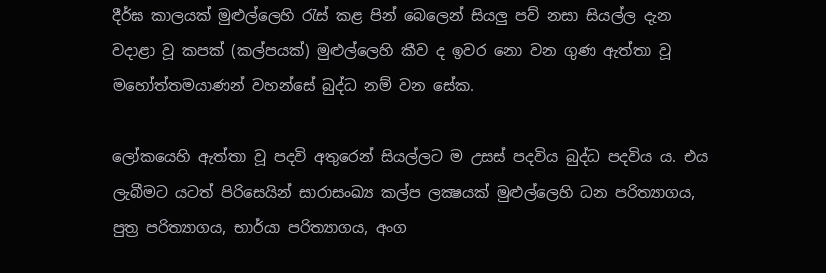දීර්ඝ කාලයක් මුළුල්ලෙහි රැස් කළ පින් බෙලෙන් සියලු පව් නසා සියල්ල දැන වදාළා වූ කපක් (කල්පයක්) මුළුල්ලෙහි කීව ද ඉවර නො වන ගුණ ඇත්තා වූ මහෝත්තමයාණන් වහන්සේ බුද්ධ නම් වන සේක.

ලෝකයෙහි ඇත්තා වූ පදවි අතුරෙන් සියල්ලට ම උසස් පදවිය බුද්ධ පදවිය ය. එය ලැබීමට යටත් පිරිසෙයින් සාරාසංඛ්‍ය කල්ප ලක්‍ෂයක් මුළුල්ලෙහි ධන පරිත්‍යාගය, පුත්‍ර පරිත්‍යාගය, භාර්යා පරිත්‍යාගය, අංග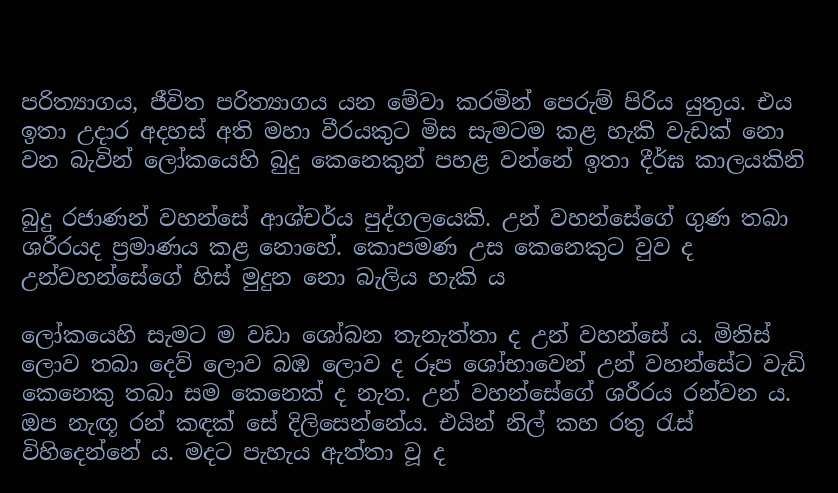පරිත්‍යාගය, ජීවිත පරිත්‍යාගය යන මේවා කරමින් පෙරුම් පිරිය යුතුය. එය ඉතා උදාර අදහස් අති මහා වීරයකුට මිස සැමටම කළ හැකි වැඩක් නො වන බැවින් ලෝකයෙහි බුදු කෙනෙකුන් පහළ වන්නේ ඉතා දීර්ඝ කාලයකිනි

බුදු රජාණන් වහන්සේ ආශ්චර්ය පුද්ගලයෙකි. උන් වහන්සේගේ ගුණ තබා ශරීරයද ප්‍රමාණය කළ නොහේ. කොපමණ උස කෙනෙකුට වුව ද උන්වහන්සේගේ හිස් මුදුන නො බැලිය හැකි ය

ලෝකයෙහි සැමට ම වඩා ශෝබන තැනැත්තා ද උන් වහන්සේ ය. මිනිස් ලොව තබා දෙව් ලොව බඹ ලොව ද රූප ශෝභාවෙන් උන් වහන්සේට වැඩි කෙනෙකු තබා සම කෙනෙක් ද නැත. උන් වහන්සේගේ ශරීරය රන්වන ය. ඔප නැඟූ රන් කඳක් සේ දිලිසෙන්නේය. එයින් නිල් කහ රතු රැස් විහිදෙන්නේ ය. මදට පැහැය ඇත්තා වූ ද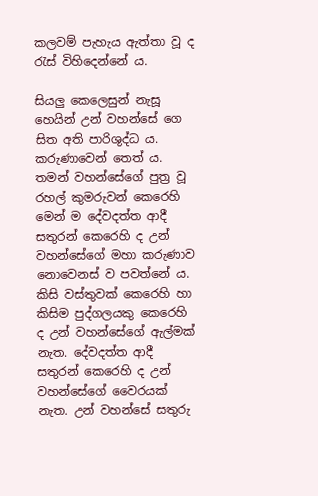කලවම් පැහැය ඇත්තා වූ ද රැස් විහිදෙන්නේ ය.

සියලු කෙලෙසුන් නැසූ හෙයින් උන් වහන්සේ ගෙ සිත අති පාරිශුද්ධ ය. කරුණාවෙන් තෙත් ය. තමන් වහන්සේගේ පුත්‍ර වූ රහල් කුමරුවන් කෙරෙහි මෙන් ම දේවදත්ත ආදී සතුරන් කෙරෙහි ද උන් වහන්සේගේ මහා කරුණාව නොවෙනස් ව පවත්නේ ය. කිසි වස්තුවක් කෙරෙහි හා කිසිම පුද්ගලයකු කෙරෙහි ද උන් වහන්සේගේ ඇල්මක් නැත. දේවදත්ත ආදී සතුරන් කෙරෙහි ද උන් වහන්සේගේ වෛරයක් නැත. උන් වහන්සේ සතුරු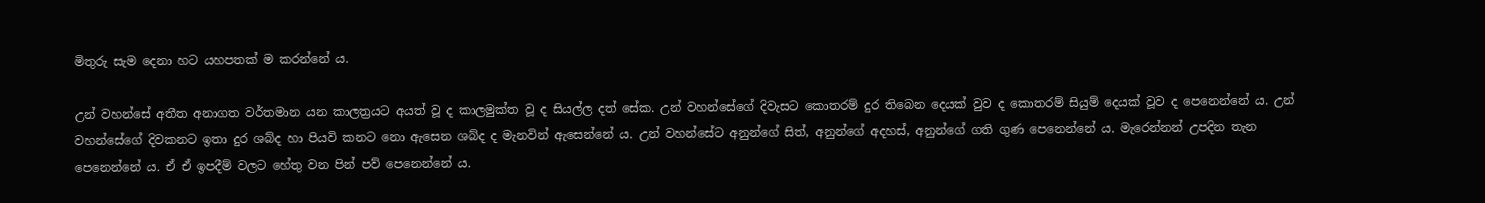මිතුරු සැම දෙනා හට යහපතක් ම කරන්නේ ය.

උන් වහන්සේ අතීත අනාගත වර්තමාන යන කාලත්‍රයට අයත් වූ ද කාලමුක්ත වූ ද සියල්ල දත් සේක. උන් වහන්සේගේ දිවැසට කොතරම් දුර තිබෙන දෙයක් වුව ද කොතරම් සියුම් දෙයක් වූව ද පෙනෙන්නේ ය. උන් වහන්සේගේ දිවකනට ඉතා දුර ශබ්ද හා පියවි කනට නො ඇසෙන ශබ්ද ද මැනවින් ඇසෙන්නේ ය. උන් වහන්සේට අනුන්ගේ සිත්, අනුන්ගේ අදහස්, අනුන්ගේ ගති ගුණ පෙනෙන්නේ ය. මැරෙන්නන් උපදින තැන පෙනෙන්නේ ය. ඒ ඒ ඉපදීම් වලට හේතු වන පින් පව් පෙනෙන්නේ ය.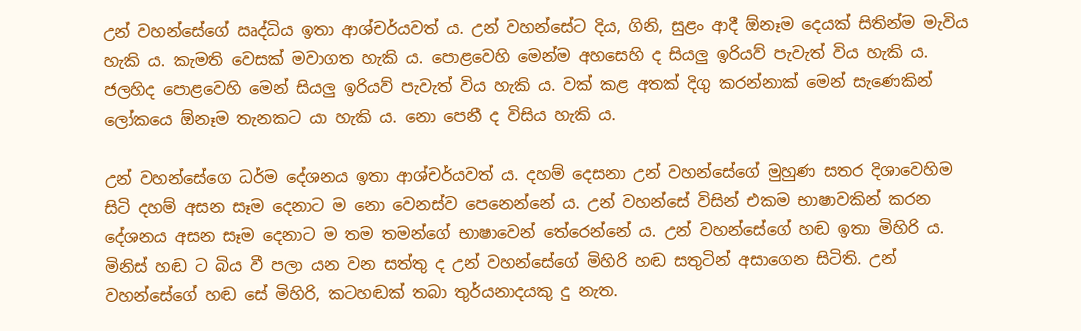උන් වහන්සේගේ ඍද්ධිය ඉතා ආශ්චර්යවත් ය. උන් වහන්සේට දිය, ගිනි, සුළං ආදී ඕනෑම දෙයක් සිතින්ම මැවිය හැකි ය. කැමති වෙසක් මවාගත හැකි ය. පොළවෙහි මෙන්ම අහසෙහි ද සියලු ඉරියව් පැවැත් විය හැකි ය. ජලහිද පොළවෙහි මෙන් සියලු ඉරියව් පැවැත් විය හැකි ය. වක් කළ අතක් දිගු කරන්නාක් මෙන් සැණෙකින් ලෝකයෙ ඕනෑම තැනකට යා හැකි ය. නො පෙනී ද විසිය හැකි ය.

උන් වහන්සේගෙ ධර්ම දේශනය ඉතා ආශ්චර්යවත් ය. දහම් දෙසනා උන් වහන්සේගේ මුහුණ සතර දිශාවෙහිම සිටි දහම් අසන සෑම දෙනාට ම නො වෙනස්ව පෙනෙන්නේ ය. උන් වහන්සේ විසින් එකම භාෂාවකින් කරන දේශනය අසන සෑම දෙනාට ම තම තමන්ගේ භාෂාවෙන් තේරෙන්නේ ය. උන් වහන්සේගේ හඬ ඉතා මිහිරි ය. මිනිස් හඬ ට බිය වී පලා යන වන සත්තු ද උන් වහන්සේගේ මිහිරි හඬ සතුටින් අසාගෙන සිටිති. උන් වහන්සේගේ හඬ සේ මිහිරි, කටහඬක් තබා තුර්යනාදයකු දු නැත.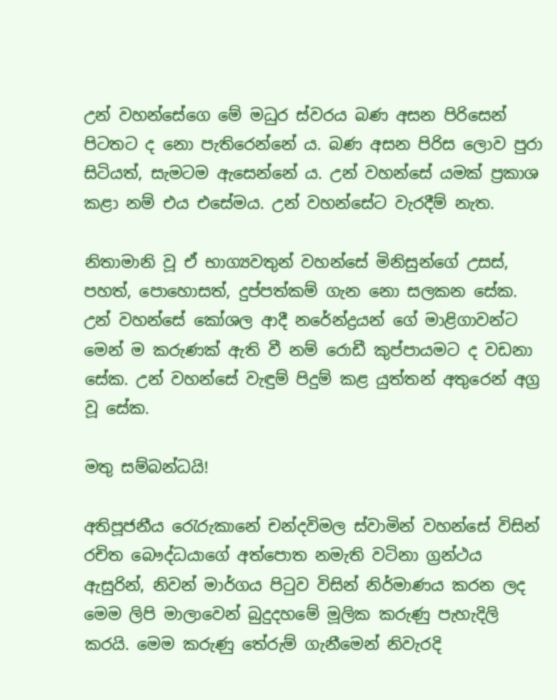උන් වහන්සේගෙ මේ මධුර ස්වරය බණ අසන පිරිසෙන් පිටතට ද නො පැතිරෙන්නේ ය. බණ අසන පිරිස ලොව පුරා සිටියත්, සැමටම ඇසෙන්නේ ය. උන් වහන්සේ යමක් ප්‍රකාශ කළා නම් එය එසේමය. උන් වහන්සේට වැරදීම් නැත.

නිතාමානි වූ ඒ භාග්‍යවතුන් වහන්සේ මිනිසුන්ගේ උසස්, පහත්, පොහොසත්, දුප්පත්කම් ගැන නො සලකන සේක. උන් වහන්සේ කෝශල ආදී නරේන්ද්‍රයන් ගේ මාළිගාවන්ට මෙන් ම කරුණක් ඇති වී නම් රොඩී කුප්පායමට ද වඩනා සේක. උන් වහන්සේ වැඳුම් පිදුම් කළ යුත්තන් අතුරෙන් අග්‍ර වූ සේක.

මතු සම්බන්ධයි!

අතිපූජනීය රෙැරුකානේ චන්දවිමල ස්වාමින් වහන්සේ විසින් රචිත බෞද්ධයාගේ අත්පොත නමැති වටිනා ග්‍රන්ථය ඇසුරින්, නිවන් මාර්ගය පිටුව විසින් නිර්මාණය කරන ලද මෙම ලිපි මාලාවෙන් බුදුදහමේ මූලික කරුණු පැහැදිලි කරයි. මෙම කරුණු තේරුම් ගැනීමෙන් නිවැරදි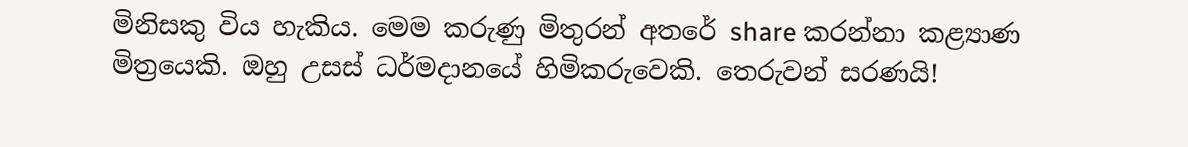මිනිසකු විය හැකිය. මෙම කරුණු මිතුරන් අතරේ share කරන්නා කළ්‍යාණ මිත්‍රයෙකි. ඔහු උසස් ධර්මදානයේ හිමිකරුවෙකි. තෙරුවන් සරණයි!